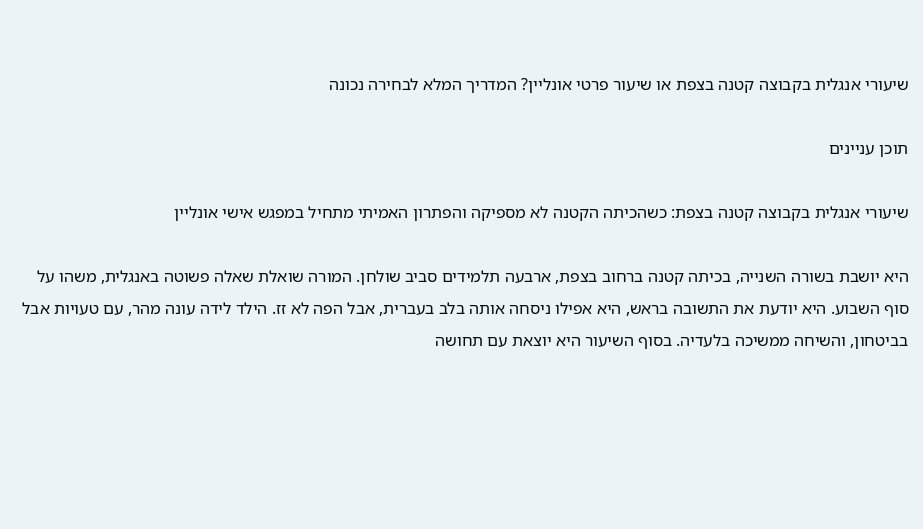שיעורי אנגלית בקבוצה קטנה בצפת או שיעור פרטי אונליין? המדריך המלא לבחירה נכונה

תוכן עניינים

שיעורי אנגלית בקבוצה קטנה בצפת: כשהכיתה הקטנה לא מספיקה והפתרון האמיתי מתחיל במפגש אישי אונליין

היא יושבת בשורה השנייה, בכיתה קטנה ברחוב בצפת, ארבעה תלמידים סביב שולחן. המורה שואלת שאלה פשוטה באנגלית, משהו על סוף השבוע. היא יודעת את התשובה בראש, היא אפילו ניסחה אותה בלב בעברית, אבל הפה לא זז. הילד לידה עונה מהר, עם טעויות אבל בביטחון, והשיחה ממשיכה בלעדיה. בסוף השיעור היא יוצאת עם תחושה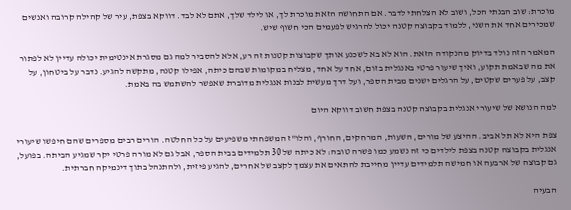מוכרת: שוב הבנתי הכל, ושוב לא הצלחתי לדבר. אם התחושה הזאת מוכרת לך, או לילד שלך, אתם לא לבד. דווקא בצפת, עיר של קהילה קרובה ואנשים שמכירים אחד את השני, ללמוד בקבוצה קטנה יכול להרגיש לפעמים הכי חשוף שיש.

המאמר הזה נולד בדיוק מהנקודה הזאת. הוא לא בא לשכנע אותך שקבוצות קטנות זה רע, אלא להסביר למה גם מסגרת אינטימית יכולה עדיין לא לפתור את מה שבאמת תקוע, ואיך שיעור פרטי באנגלית בזום, אחד על אחד, מצליח במקומות שבהם כיתה, אפילו קטנה, מתקשה להגיע. נדבר על ביטחון, על קצב, על פערים שקטים, על הרגלים ישנים מבית הספר, ועל דרך מעשית לבנות אנגלית מדוברת שאפשר להשתמש בה באמת.

למה הנושא של שיעורי אנגלית בקבוצה קטנה בצפת חשוב דווקא היום

צפת היא לא תל אביב. ההיצע של מורים, השעות, המרחקים, החורף, והלו"ז המשפחתי משפיעים על כל החלטה. הורים רבים מספרים שהם חיפשו שיעורי אנגלית בקבוצה קטנה בצפת לילדים כי זה נשמע כמו פשרה טובה: לא כיתה של 30 תלמידים בבית הספר, אבל גם לא מורה פרטי יקר שמגיע הביתה. בפועל, גם קבוצה של ארבעה או חמישה תלמידים עדיין מחייבת להתאים את עצמך לקצב של אחרים, להגיע פיזית, ולהתנהל בתוך דינמיקה חברתית.

הבעיה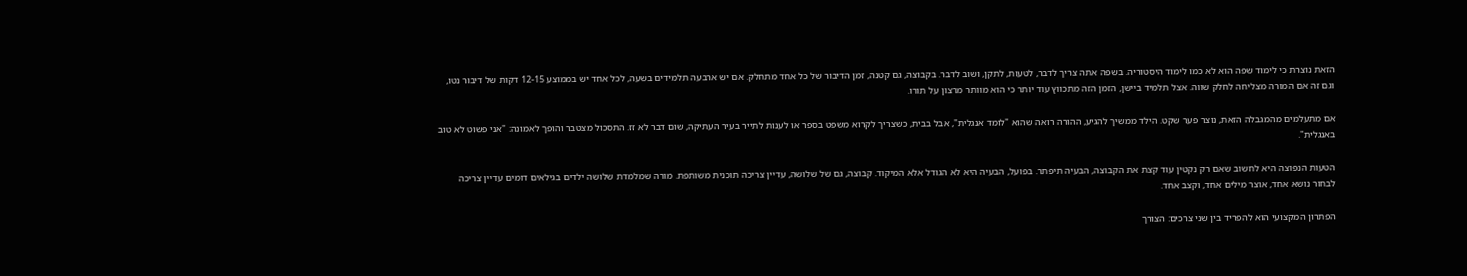הזאת נוצרת כי לימוד שפה הוא לא כמו לימוד היסטוריה. בשפה אתה צריך לדבר, לטעות, לתקן, ושוב לדבר. בקבוצה, גם קטנה, זמן הדיבור של כל אחד מתחלק. אם יש ארבעה תלמידים בשעה, לכל אחד יש בממוצע 12-15 דקות של דיבור נטו, וגם זה אם המורה מצליחה לחלק שווה. אצל תלמיד ביישן, הזמן הזה מתכווץ עוד יותר כי הוא מוותר מרצון על תורו.

אם מתעלמים מהמגבלה הזאת, נוצר פער שקט. הילד ממשיך להגיע, ההורה רואה שהוא "לומד אנגלית", אבל בבית, כשצריך לקרוא משפט בספר או לענות לתייר בעיר העתיקה, שום דבר לא זז. התסכול מצטבר והופך לאמונה: "אני פשוט לא טוב באנגלית".

הטעות הנפוצה היא לחשוב שאם רק נקטין עוד קצת את הקבוצה, הבעיה תיפתר. בפועל, הבעיה היא לא הגודל אלא המיקוד. קבוצה, גם של שלושה, עדיין צריכה תוכנית משותפת. מורה שמלמדת שלושה ילדים בגילאים דומים עדיין צריכה לבחור נושא אחד, אוצר מילים אחד, וקצב אחד.

הפתרון המקצועי הוא להפריד בין שני צרכים: הצורך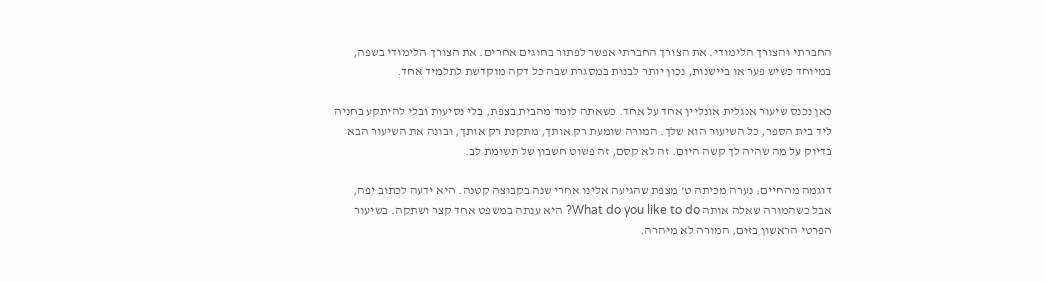החברתי והצורך הלימודי. את הצורך החברתי אפשר לפתור בחוגים אחרים. את הצורך הלימודי בשפה, במיוחד כשיש פער או ביישנות, נכון יותר לבנות במסגרת שבה כל דקה מוקדשת לתלמיד אחד.

כאן נכנס שיעור אנגלית אונליין אחד על אחד. כשאתה לומד מהבית בצפת, בלי נסיעות ובלי להיתקע בחניה ליד בית הספר, כל השיעור הוא שלך. המורה שומעת רק אותך, מתקנת רק אותך, ובונה את השיעור הבא בדיוק על מה שהיה לך קשה היום. זה לא קסם, זה פשוט חשבון של תשומת לב.

דוגמה מהחיים: נערה מכיתה ט' מצפת שהגיעה אלינו אחרי שנה בקבוצה קטנה. היא ידעה לכתוב יפה, אבל כשהמורה שאלה אותה What do you like to do? היא ענתה במשפט אחד קצר ושתקה. בשיעור הפרטי הראשון בזום, המורה לא מיהרה.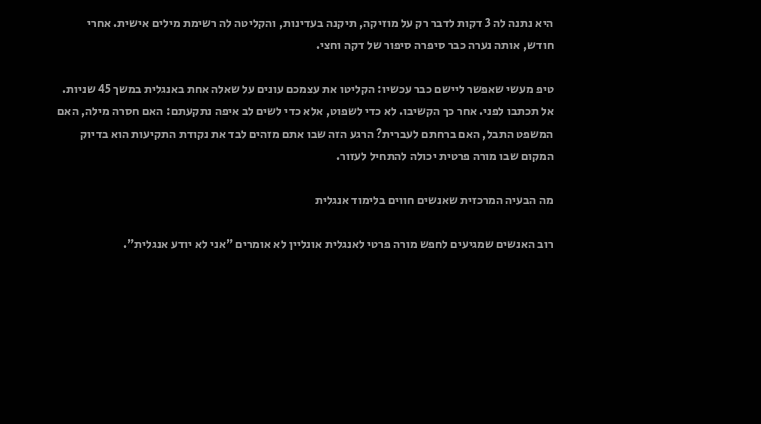היא נתנה לה 3 דקות לדבר רק על מוזיקה, תיקנה בעדינות, והקליטה לה רשימת מילים אישית. אחרי חודש, אותה נערה כבר סיפרה סיפור של דקה וחצי.

טיפ מעשי שאפשר ליישם כבר עכשיו: הקליטו את עצמכם עונים על שאלה אחת באנגלית במשך 45 שניות. אל תכתבו לפני. אחר כך הקשיבו. לא כדי לשפוט, אלא כדי לשים לב איפה נתקעתם: האם חסרה מילה, האם המשפט התבל, האם ברחתם לעברית? הרגע הזה שבו אתם מזהים לבד את נקודת התקיעות הוא בדיוק המקום שבו מורה פרטית יכולה להתחיל לעזור.

מה הבעיה המרכזית שאנשים חווים בלימוד אנגלית

רוב האנשים שמגיעים לחפש מורה פרטי לאנגלית אונליין לא אומרים "אני לא יודע אנגלית".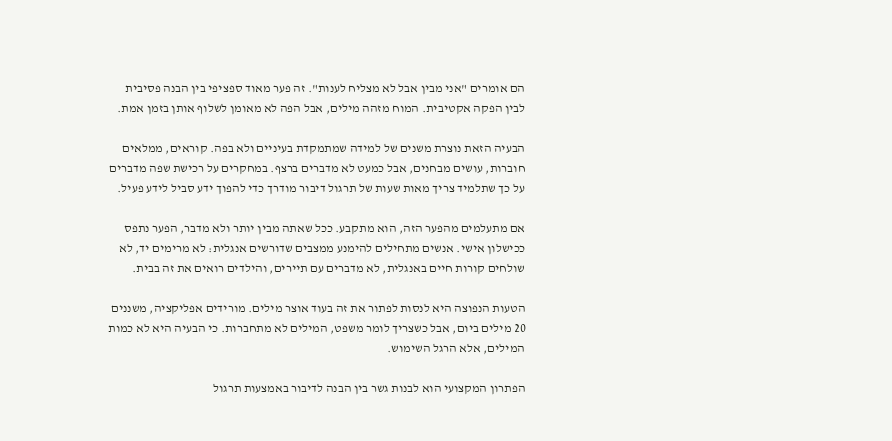הם אומרים "אני מבין אבל לא מצליח לענות". זה פער מאוד ספציפי בין הבנה פסיבית לבין הפקה אקטיבית. המוח מזהה מילים, אבל הפה לא מאומן לשלוף אותן בזמן אמת.

הבעיה הזאת נוצרת משנים של למידה שמתמקדת בעיניים ולא בפה. קוראים, ממלאים חוברות, עושים מבחנים, אבל כמעט לא מדברים ברצף. במחקרים על רכישת שפה מדברים על כך שתלמיד צריך מאות שעות של תרגול דיבור מודרך כדי להפוך ידע סביל לידע פעיל.

אם מתעלמים מהפער הזה, הוא מתקבע. ככל שאתה מבין יותר ולא מדבר, הפער נתפס ככישלון אישי. אנשים מתחילים להימנע ממצבים שדורשים אנגלית: לא מרימים יד, לא שולחים קורות חיים באנגלית, לא מדברים עם תיירים, והילדים רואים את זה בבית.

הטעות הנפוצה היא לנסות לפתור את זה בעוד אוצר מילים. מורידים אפליקציה, משננים 20 מילים ביום, אבל כשצריך לומר משפט, המילים לא מתחברות. כי הבעיה היא לא כמות המילים, אלא הרגל השימוש.

הפתרון המקצועי הוא לבנות גשר בין הבנה לדיבור באמצעות תרגול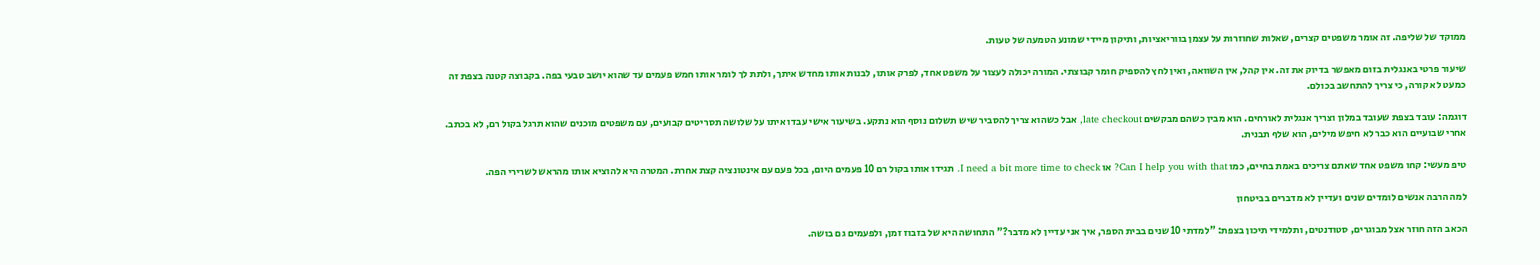ממוקד של שליפה. זה אומר משפטים קצרים, שאלות שחוזרות על עצמן בווריאציות, ותיקון מיידי שמונע הטמעה של טעות.

שיעור פרטי באנגלית בזום מאפשר בדיוק את זה. אין קהל, אין השוואה, ואין לחץ להספיק חומר קבוצתי. המורה יכולה לעצור על משפט אחד, לפרק אותו, לבנות אותו מחדש איתך, ולתת לך לומר אותו חמש פעמים עד שהוא יושב טבעי בפה. בקבוצה קטנה בצפת זה כמעט לא קורה, כי צריך להתחשב בכולם.

דוגמה: עובד בצפת שעובד במלון וצריך אנגלית לאורחים. הוא מבין כשהם מבקשים late checkout, אבל כשהוא צריך להסביר שיש תשלום נוסף הוא נתקע. בשיעור אישי עבדו איתו על שלושה תסריטים קבועים, עם משפטים מוכנים שהוא תרגל בקול רם, לא בכתב. אחרי שבועיים הוא כבר לא חיפש מילים, הוא שלף תבנית.

טיפ מעשי: קחו משפט אחד שאתם צריכים באמת בחיים, כמו Can I help you with that? או I need a bit more time to check. תגידו אותו בקול רם 10 פעמים היום, בכל פעם עם אינטונציה קצת אחרת. המטרה היא להוציא אותו מהראש לשרירי הפה.

למה הרבה אנשים לומדים שנים ועדיין לא מדברים בביטחון

הכאב הזה חוזר אצל מבוגרים, סטודנטים, ותלמידי תיכון בצפת: "למדתי 10 שנים בבית הספר, איך אני עדיין לא מדבר?" התחושה היא של בזבוז זמן, ולפעמים גם בושה.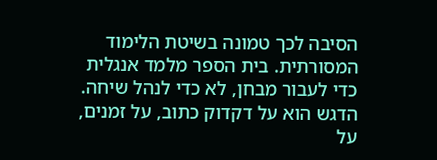הסיבה לכך טמונה בשיטת הלימוד המסורתית. בית הספר מלמד אנגלית כדי לעבור מבחן, לא כדי לנהל שיחה. הדגש הוא על דקדוק כתוב, על זמנים, על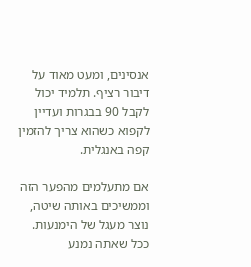אנסינים, ומעט מאוד על דיבור רציף. תלמיד יכול לקבל 90 בבגרות ועדיין לקפוא כשהוא צריך להזמין קפה באנגלית.

אם מתעלמים מהפער הזה וממשיכים באותה שיטה, נוצר מעגל של הימנעות. ככל שאתה נמנע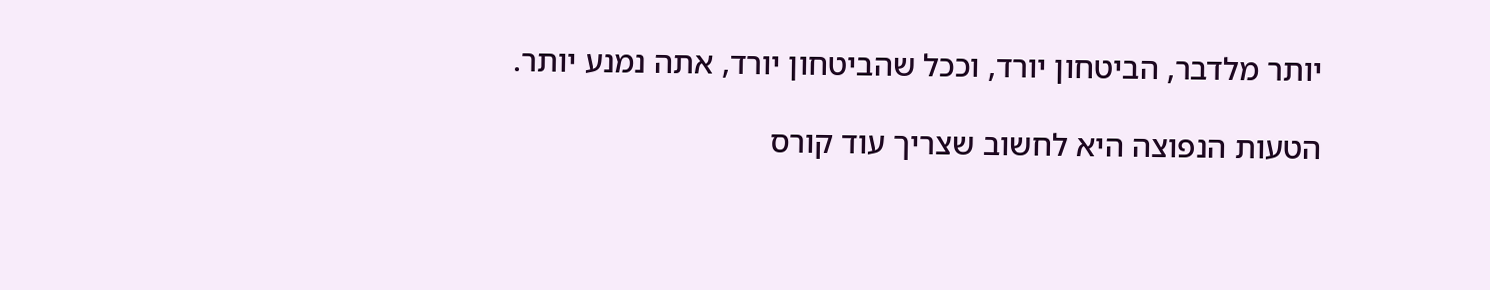יותר מלדבר, הביטחון יורד, וככל שהביטחון יורד, אתה נמנע יותר.

הטעות הנפוצה היא לחשוב שצריך עוד קורס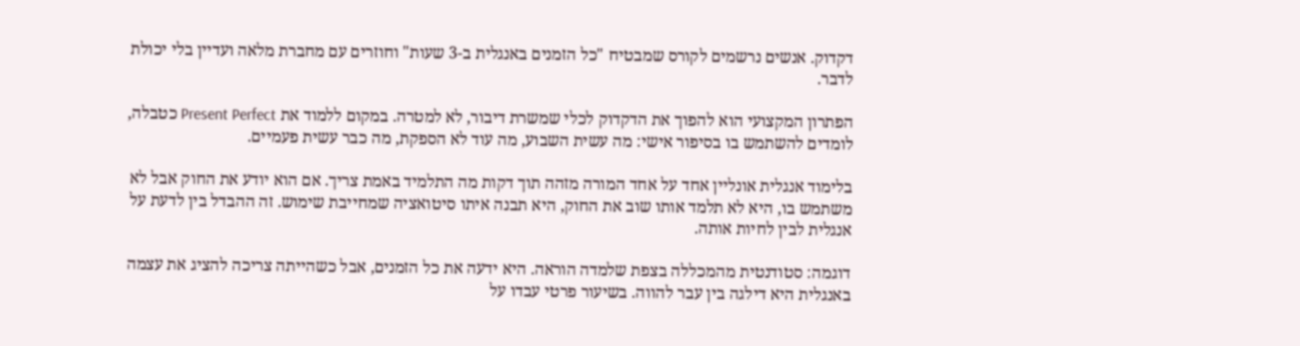דקדוק. אנשים נרשמים לקורס שמבטיח "כל הזמנים באנגלית ב-3 שעות" וחוזרים עם מחברת מלאה ועדיין בלי יכולת לדבר.

הפתרון המקצועי הוא להפוך את הדקדוק לכלי שמשרת דיבור, לא למטרה. במקום ללמוד את Present Perfect כטבלה, לומדים להשתמש בו בסיפור אישי: מה עשית השבוע, מה עוד לא הספקת, מה כבר עשית פעמיים.

בלימוד אנגלית אונליין אחד על אחד המורה מזהה תוך דקות מה התלמיד באמת צריך. אם הוא יודע את החוק אבל לא משתמש בו, היא לא תלמד אותו שוב את החוק, היא תבנה איתו סיטואציה שמחייבת שימוש. זה ההבדל בין לדעת על אנגלית לבין לחיות אותה.

דוגמה: סטודנטית מהמכללה בצפת שלמדה הוראה. היא ידעה את כל הזמנים, אבל כשהייתה צריכה להציג את עצמה באנגלית היא דילגה בין עבר להווה. בשיעור פרטי עבדו על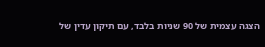הצגה עצמית של 90 שניות בלבד, עם תיקון עדין של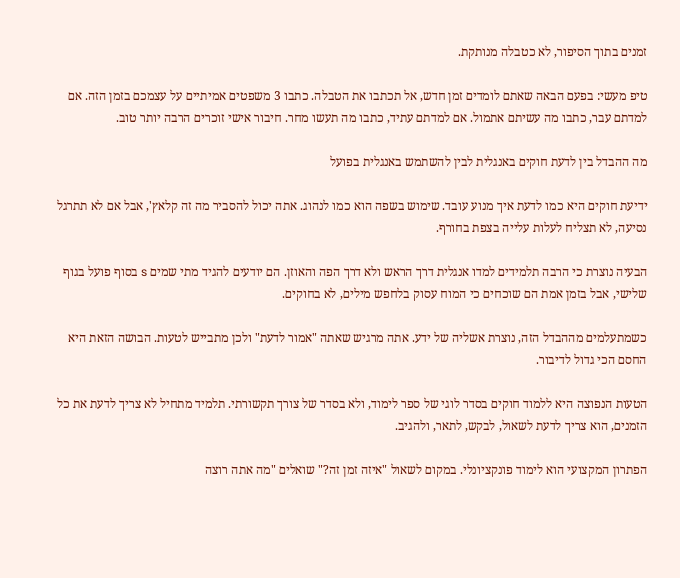זמנים בתוך הסיפור, לא כטבלה מנותקת.

טיפ מעשי: בפעם הבאה שאתם לומדים זמן חדש, אל תכתבו את הטבלה. כתבו 3 משפטים אמיתיים על עצמכם בזמן הזה. אם למדתם עבר, כתבו מה עשיתם אתמול. אם למדתם עתיד, כתבו מה תעשו מחר. חיבור אישי זוכרים הרבה יותר טוב.

מה ההבדל בין לדעת חוקים באנגלית לבין להשתמש באנגלית בפועל

ידיעת חוקים היא כמו לדעת איך מנוע עובד. שימוש בשפה הוא כמו לנהוג. אתה יכול להסביר מה זה קלאץ', אבל אם לא תתרגל נסיעה, לא תצליח לעלות עלייה בצפת בחורף.

הבעיה נוצרת כי הרבה תלמידים למדו אנגלית דרך הראש ולא דרך הפה והאוזן. הם יודעים להגיד מתי שמים s בסוף פועל בגוף שלישי, אבל בזמן אמת הם שוכחים כי המוח עסוק בלחפש מילים, לא בחוקים.

כשמתעלמים מההבדל הזה, נוצרת אשליה של ידע. אתה מרגיש שאתה "אמור לדעת" ולכן מתבייש לטעות. הבושה הזאת היא החסם הכי גדול לדיבור.

הטעות הנפוצה היא ללמוד חוקים בסדר לוגי של ספר לימוד, ולא בסדר של צורך תקשורתי. תלמיד מתחיל לא צריך לדעת את כל הזמנים, הוא צריך לדעת לשאול, לבקש, לתאר, ולהגיב.

הפתרון המקצועי הוא לימוד פונקציונלי. במקום לשאול "איזה זמן זה?" שואלים "מה אתה רוצה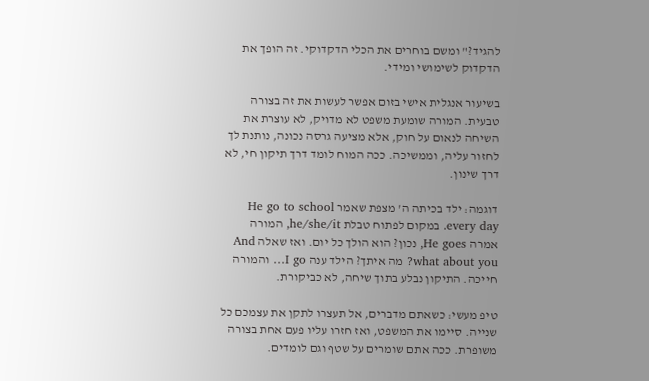להגיד?" ומשם בוחרים את הכלי הדקדוקי. זה הופך את הדקדוק לשימושי ומידי.

בשיעור אנגלית אישי בזום אפשר לעשות את זה בצורה טבעית. המורה שומעת משפט לא מדויק, לא עוצרת את השיחה לנאום על חוק, אלא מציעה גרסה נכונה, נותנת לך לחזור עליה, וממשיכה. ככה המוח לומד דרך תיקון חי, לא דרך שינון.

דוגמה: ילד בכיתה ה' מצפת שאמר He go to school every day. במקום לפתוח טבלת he/she/it, המורה אמרה He goes, נכון? הוא הולך כל יום. ואז שאלה And what about you? מה איתך? הילד ענה I go… והמורה חייכה. התיקון נבלע בתוך שיחה, לא כביקורת.

טיפ מעשי: כשאתם מדברים, אל תעצרו לתקן את עצמכם כל שנייה. סיימו את המשפט, ואז חזרו עליו פעם אחת בצורה משופרת. ככה אתם שומרים על שטף וגם לומדים.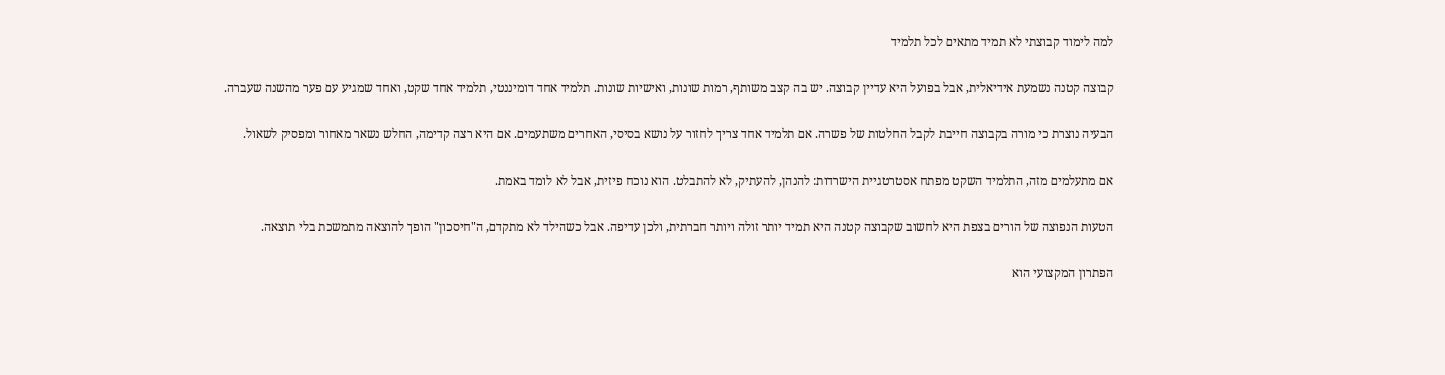למה לימוד קבוצתי לא תמיד מתאים לכל תלמיד

קבוצה קטנה נשמעת אידיאלית, אבל בפועל היא עדיין קבוצה. יש בה קצב משותף, רמות שונות, ואישיות שונות. תלמיד אחד דומיננטי, תלמיד אחד שקט, ואחד שמגיע עם פער מהשנה שעברה.

הבעיה נוצרת כי מורה בקבוצה חייבת לקבל החלטות של פשרה. אם תלמיד אחד צריך לחזור על נושא בסיסי, האחרים משתעמים. אם היא רצה קדימה, החלש נשאר מאחור ומפסיק לשאול.

אם מתעלמים מזה, התלמיד השקט מפתח אסטרטגיית הישרדות: להנהן, להעתיק, לא להתבלט. הוא נוכח פיזית, אבל לא לומד באמת.

הטעות הנפוצה של הורים בצפת היא לחשוב שקבוצה קטנה היא תמיד יותר זולה ויותר חברתית, ולכן עדיפה. אבל כשהילד לא מתקדם, ה"חיסכון" הופך להוצאה מתמשכת בלי תוצאה.

הפתרון המקצועי הוא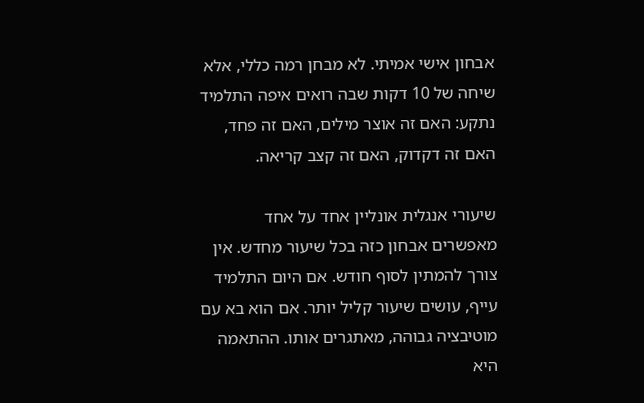אבחון אישי אמיתי. לא מבחן רמה כללי, אלא שיחה של 10 דקות שבה רואים איפה התלמיד נתקע: האם זה אוצר מילים, האם זה פחד, האם זה דקדוק, האם זה קצב קריאה.

שיעורי אנגלית אונליין אחד על אחד מאפשרים אבחון כזה בכל שיעור מחדש. אין צורך להמתין לסוף חודש. אם היום התלמיד עייף, עושים שיעור קליל יותר. אם הוא בא עם מוטיבציה גבוהה, מאתגרים אותו. ההתאמה היא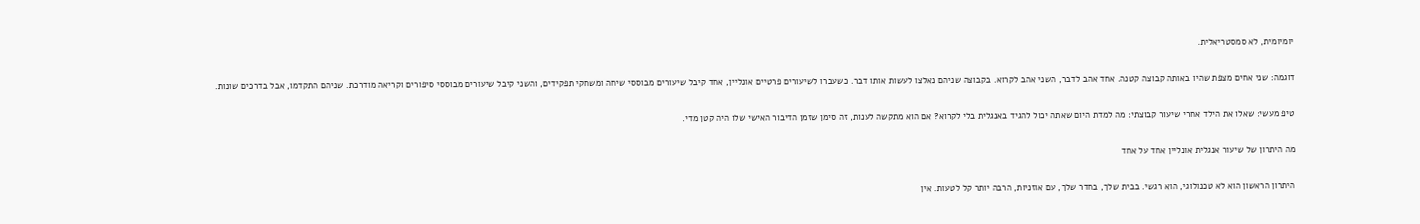יומיומית, לא סמסטריאלית.

דוגמה: שני אחים מצפת שהיו באותה קבוצה קטנה. אחד אהב לדבר, השני אהב לקרוא. בקבוצה שניהם נאלצו לעשות אותו דבר. כשעברו לשיעורים פרטיים אונליין, אחד קיבל שיעורים מבוססי שיחה ומשחקי תפקידים, והשני קיבל שיעורים מבוססי סיפורים וקריאה מודרכת. שניהם התקדמו, אבל בדרכים שונות.

טיפ מעשי: שאלו את הילד אחרי שיעור קבוצתי: מה למדת היום שאתה יכול להגיד באנגלית בלי לקרוא? אם הוא מתקשה לענות, זה סימן שזמן הדיבור האישי שלו היה קטן מדי.

מה היתרון של שיעור אנגלית אונליין אחד על אחד

היתרון הראשון הוא לא טכנולוגי, הוא רגשי. בבית שלך, בחדר שלך, עם אוזניות, הרבה יותר קל לטעות. אין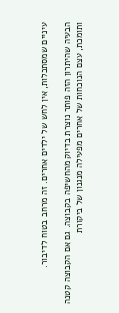עיניים שמסתכלות, אין לחש של ילדים אחרים. זה מרחב בטוח לדיבור.

הבעיה שהיתרון הזה פותר נוצרת בדיוק מהחשיפה בקבוצה. גם אם הקבוצה קטנה ותומכת, עצם הנוכחות של אחרים מפעילה מנגנון של ביקורת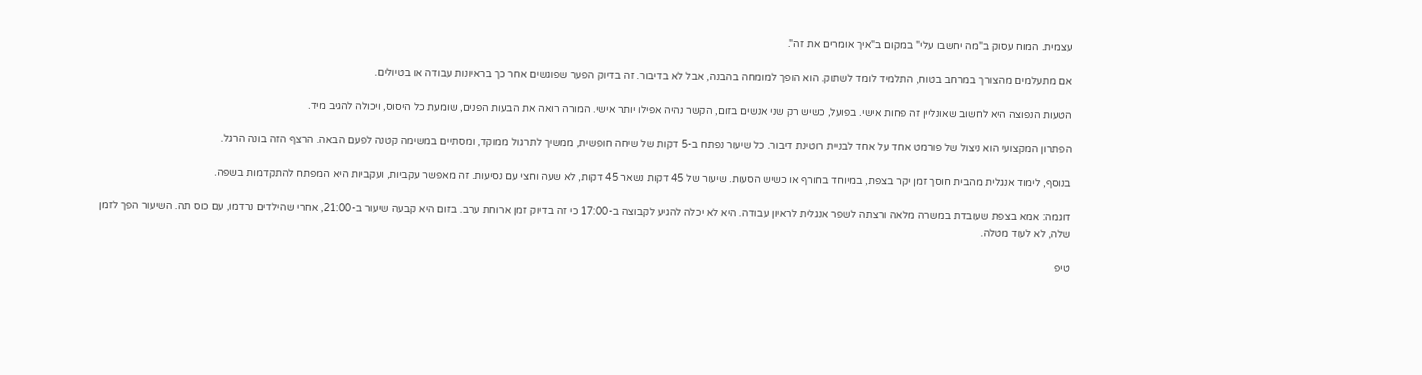עצמית. המוח עסוק ב"מה יחשבו עלי" במקום ב"איך אומרים את זה".

אם מתעלמים מהצורך במרחב בטוח, התלמיד לומד לשתוק. הוא הופך למומחה בהבנה, אבל לא בדיבור. זה בדיוק הפער שפוגשים אחר כך בראיונות עבודה או בטיולים.

הטעות הנפוצה היא לחשוב שאונליין זה פחות אישי. בפועל, כשיש רק שני אנשים בזום, הקשר נהיה אפילו יותר אישי. המורה רואה את הבעות הפנים, שומעת כל היסוס, ויכולה להגיב מיד.

הפתרון המקצועי הוא ניצול של פורמט אחד על אחד לבניית רוטינת דיבור. כל שיעור נפתח ב-5 דקות של שיחה חופשית, ממשיך לתרגול ממוקד, ומסתיים במשימה קטנה לפעם הבאה. הרצף הזה בונה הרגל.

בנוסף, לימוד אנגלית מהבית חוסך זמן יקר בצפת, במיוחד בחורף או כשיש הסעות. שיעור של 45 דקות נשאר 45 דקות, לא שעה וחצי עם נסיעות. זה מאפשר עקביות, ועקביות היא המפתח להתקדמות בשפה.

דוגמה: אמא בצפת שעובדת במשרה מלאה ורצתה לשפר אנגלית לראיון עבודה. היא לא יכלה להגיע לקבוצה ב-17:00 כי זה בדיוק זמן ארוחת ערב. בזום היא קבעה שיעור ב-21:00, אחרי שהילדים נרדמו, עם כוס תה. השיעור הפך לזמן שלה, לא לעוד מטלה.

טיפ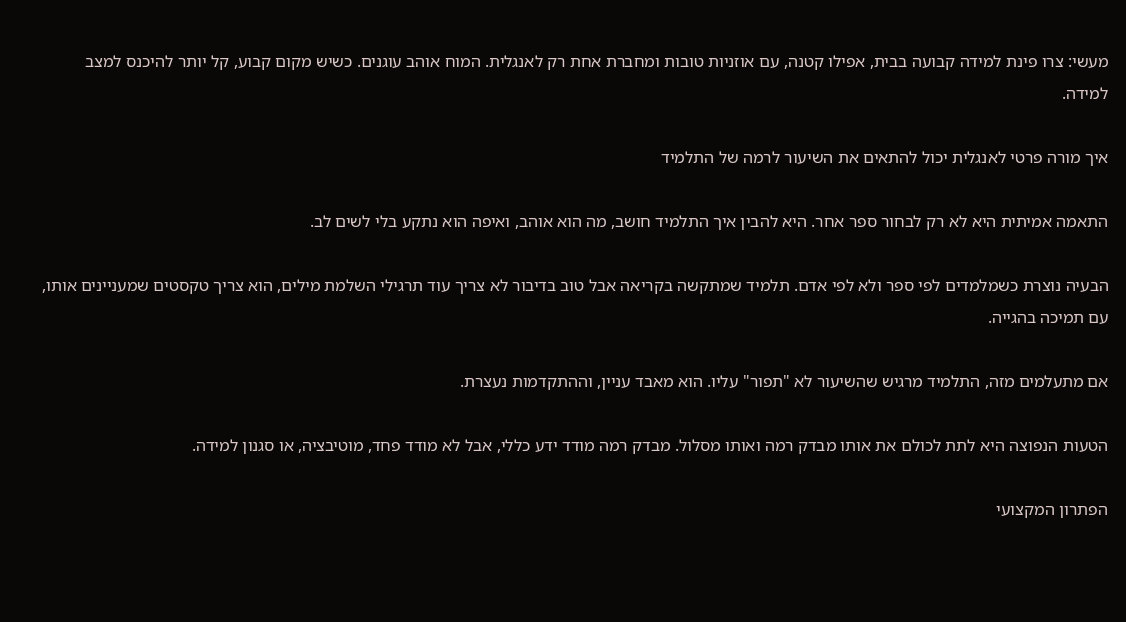מעשי: צרו פינת למידה קבועה בבית, אפילו קטנה, עם אוזניות טובות ומחברת אחת רק לאנגלית. המוח אוהב עוגנים. כשיש מקום קבוע, קל יותר להיכנס למצב למידה.

איך מורה פרטי לאנגלית יכול להתאים את השיעור לרמה של התלמיד

התאמה אמיתית היא לא רק לבחור ספר אחר. היא להבין איך התלמיד חושב, מה הוא אוהב, ואיפה הוא נתקע בלי לשים לב.

הבעיה נוצרת כשמלמדים לפי ספר ולא לפי אדם. תלמיד שמתקשה בקריאה אבל טוב בדיבור לא צריך עוד תרגילי השלמת מילים, הוא צריך טקסטים שמעניינים אותו, עם תמיכה בהגייה.

אם מתעלמים מזה, התלמיד מרגיש שהשיעור לא "תפור" עליו. הוא מאבד עניין, וההתקדמות נעצרת.

הטעות הנפוצה היא לתת לכולם את אותו מבדק רמה ואותו מסלול. מבדק רמה מודד ידע כללי, אבל לא מודד פחד, מוטיבציה, או סגנון למידה.

הפתרון המקצועי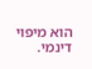הוא מיפוי דינמי.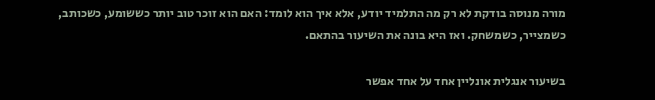מורה מנוסה בודקת לא רק מה התלמיד יודע, אלא איך הוא לומד: האם הוא זוכר טוב יותר כששומע, כשכותב, כשמצייר, כשמשחק. ואז היא בונה את השיעור בהתאם.

בשיעור אנגלית אונליין אחד על אחד אפשר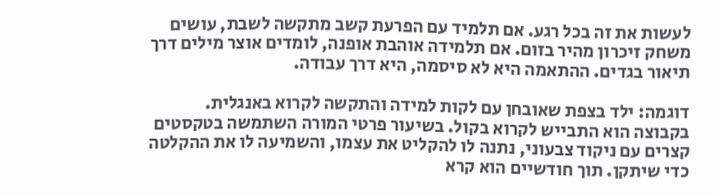לעשות את זה בכל רגע. אם תלמיד עם הפרעת קשב מתקשה לשבת, עושים משחק זיכרון מהיר בזום. אם תלמידה אוהבת אופנה, לומדים אוצר מילים דרך תיאור בגדים. ההתאמה היא לא סיסמה, היא דרך עבודה.

דוגמה: ילד בצפת שאובחן עם לקות למידה והתקשה לקרוא באנגלית. בקבוצה הוא התבייש לקרוא בקול. בשיעור פרטי המורה השתמשה בטקסטים קצרים עם ניקוד צבעוני, נתנה לו להקליט את עצמו, והשמיעה לו את ההקלטה כדי שיתקן. תוך חודשיים הוא קרא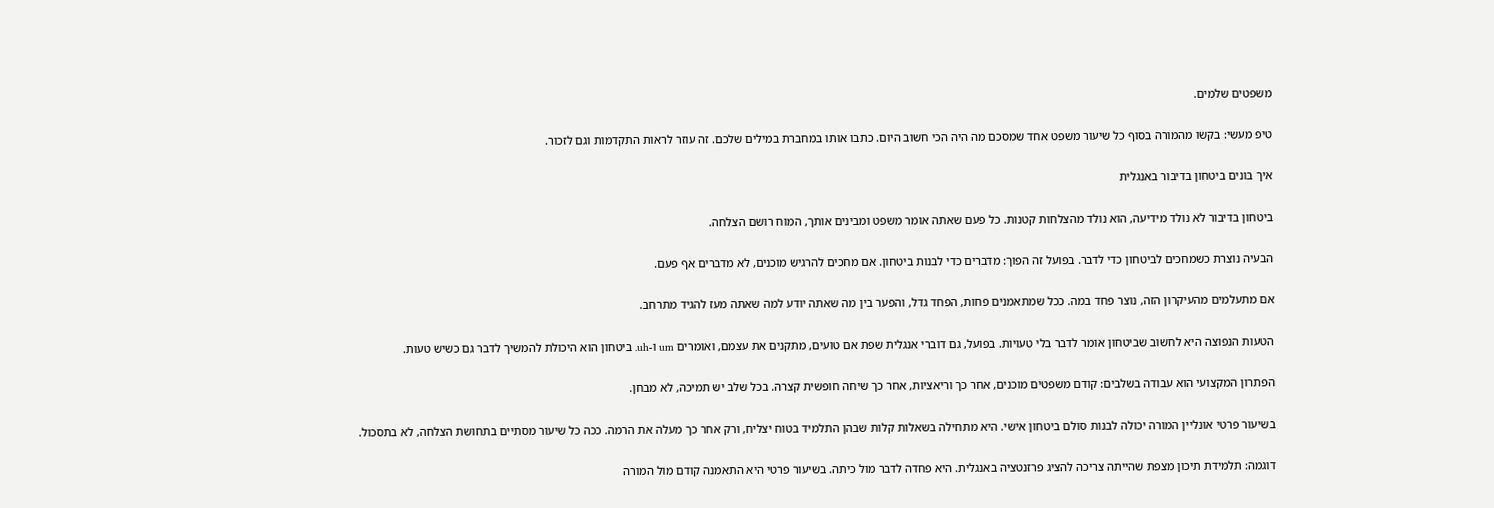משפטים שלמים.

טיפ מעשי: בקשו מהמורה בסוף כל שיעור משפט אחד שמסכם מה היה הכי חשוב היום. כתבו אותו במחברת במילים שלכם. זה עוזר לראות התקדמות וגם לזכור.

איך בונים ביטחון בדיבור באנגלית

ביטחון בדיבור לא נולד מידיעה, הוא נולד מהצלחות קטנות. כל פעם שאתה אומר משפט ומבינים אותך, המוח רושם הצלחה.

הבעיה נוצרת כשמחכים לביטחון כדי לדבר. בפועל זה הפוך: מדברים כדי לבנות ביטחון. אם מחכים להרגיש מוכנים, לא מדברים אף פעם.

אם מתעלמים מהעיקרון הזה, נוצר פחד במה. ככל שמתאמנים פחות, הפחד גדל, והפער בין מה שאתה יודע למה שאתה מעז להגיד מתרחב.

הטעות הנפוצה היא לחשוב שביטחון אומר לדבר בלי טעויות. בפועל, גם דוברי אנגלית שפת אם טועים, מתקנים את עצמם, ואומרים um ו-uh. ביטחון הוא היכולת להמשיך לדבר גם כשיש טעות.

הפתרון המקצועי הוא עבודה בשלבים: קודם משפטים מוכנים, אחר כך וריאציות, אחר כך שיחה חופשית קצרה. בכל שלב יש תמיכה, לא מבחן.

בשיעור פרטי אונליין המורה יכולה לבנות סולם ביטחון אישי. היא מתחילה בשאלות קלות שבהן התלמיד בטוח יצליח, ורק אחר כך מעלה את הרמה. ככה כל שיעור מסתיים בתחושת הצלחה, לא בתסכול.

דוגמה: תלמידת תיכון מצפת שהייתה צריכה להציג פרזנטציה באנגלית. היא פחדה לדבר מול כיתה. בשיעור פרטי היא התאמנה קודם מול המורה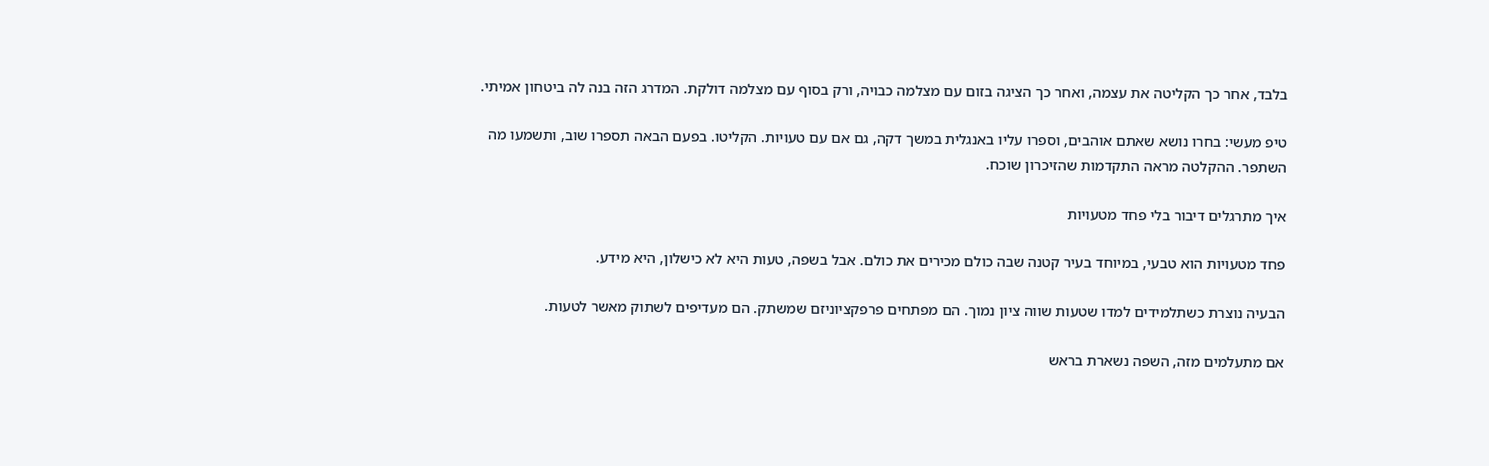בלבד, אחר כך הקליטה את עצמה, ואחר כך הציגה בזום עם מצלמה כבויה, ורק בסוף עם מצלמה דולקת. המדרג הזה בנה לה ביטחון אמיתי.

טיפ מעשי: בחרו נושא שאתם אוהבים, וספרו עליו באנגלית במשך דקה, גם אם עם טעויות. הקליטו. בפעם הבאה תספרו שוב, ותשמעו מה השתפר. ההקלטה מראה התקדמות שהזיכרון שוכח.

איך מתרגלים דיבור בלי פחד מטעויות

פחד מטעויות הוא טבעי, במיוחד בעיר קטנה שבה כולם מכירים את כולם. אבל בשפה, טעות היא לא כישלון, היא מידע.

הבעיה נוצרת כשתלמידים למדו שטעות שווה ציון נמוך. הם מפתחים פרפקציוניזם שמשתק. הם מעדיפים לשתוק מאשר לטעות.

אם מתעלמים מזה, השפה נשארת בראש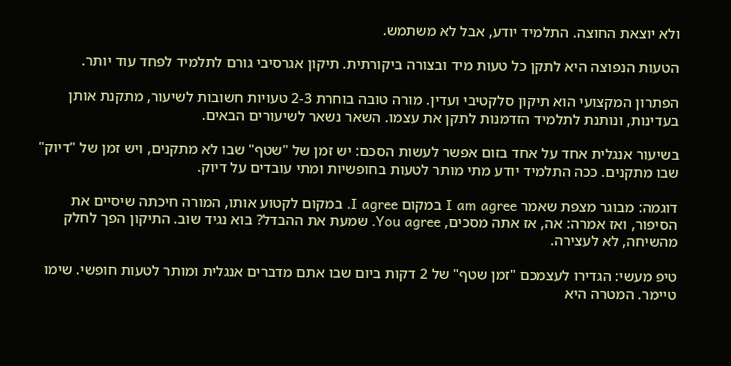ולא יוצאת החוצה. התלמיד יודע, אבל לא משתמש.

הטעות הנפוצה היא לתקן כל טעות מיד ובצורה ביקורתית. תיקון אגרסיבי גורם לתלמיד לפחד עוד יותר.

הפתרון המקצועי הוא תיקון סלקטיבי ועדין. מורה טובה בוחרת 2-3 טעויות חשובות לשיעור, מתקנת אותן בעדינות, ונותנת לתלמיד הזדמנות לתקן את עצמו. השאר נשאר לשיעורים הבאים.

בשיעור אנגלית אחד על אחד בזום אפשר לעשות הסכם: יש זמן של "שטף" שבו לא מתקנים, ויש זמן של "דיוק" שבו מתקנים. ככה התלמיד יודע מתי מותר לטעות בחופשיות ומתי עובדים על דיוק.

דוגמה: מבוגר מצפת שאמר I am agree במקום I agree. במקום לקטוע אותו, המורה חיכתה שיסיים את הסיפור, ואז אמרה: אה, אז אתה מסכים, You agree. שמעת את ההבדל? בוא נגיד שוב. התיקון הפך לחלק מהשיחה, לא לעצירה.

טיפ מעשי: הגדירו לעצמכם "זמן שטף" של 2 דקות ביום שבו אתם מדברים אנגלית ומותר לטעות חופשי. שימו טיימר. המטרה היא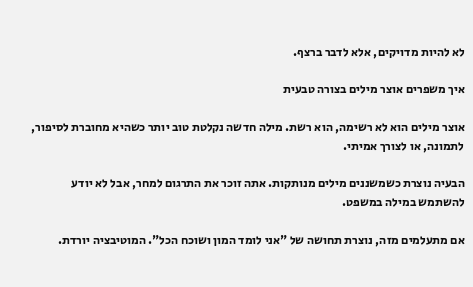לא להיות מדויקים, אלא לדבר ברצף.

איך משפרים אוצר מילים בצורה טבעית

אוצר מילים הוא לא רשימה, הוא רשת. מילה חדשה נקלטת טוב יותר כשהיא מחוברת לסיפור, לתמונה, או לצורך אמיתי.

הבעיה נוצרת כשמשננים מילים מנותקות. אתה זוכר את התרגום למחר, אבל לא יודע להשתמש במילה במשפט.

אם מתעלמים מזה, נוצרת תחושה של "אני לומד המון ושוכח הכל". המוטיבציה יורדת.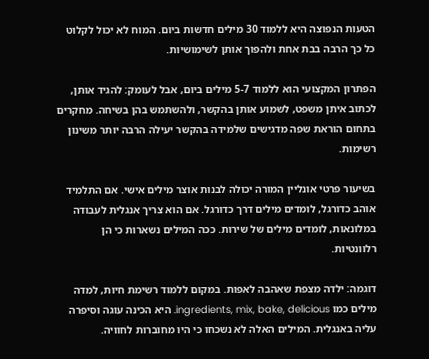הטעות הנפוצה היא ללמוד 30 מילים חדשות ביום. המוח לא יכול לקלוט כל כך הרבה בבת אחת ולהפוך אותן לשימושיות.

הפתרון המקצועי הוא ללמוד 5-7 מילים ביום, אבל לעומק: להגיד אותן, לכתוב איתן משפט, לשמוע אותן בהקשר, ולהשתמש בהן בשיחה. מחקרים בתחום הוראת שפה מדגישים שלמידה בהקשר יעילה הרבה יותר משינון רשימות.

בשיעור פרטי אונליין המורה יכולה לבנות אוצר מילים אישי. אם התלמיד אוהב כדורגל, לומדים מילים דרך כדורגל. אם הוא צריך אנגלית לעבודה במלונאות, לומדים מילים של שירות. ככה המילים נשארות כי הן רלוונטיות.

דוגמה: ילדה מצפת שאהבה לאפות. במקום ללמוד רשימת חיות, למדה מילים כמו ingredients, mix, bake, delicious. היא הכינה עוגה וסיפרה עליה באנגלית. המילים האלה לא נשכחו כי היו מחוברות לחוויה.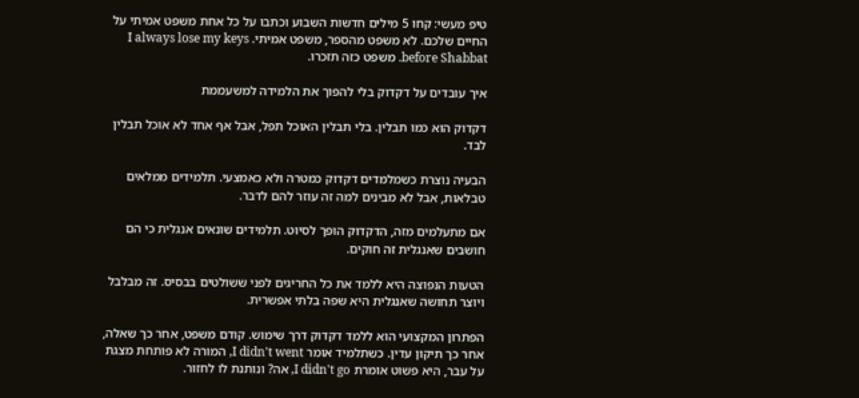טיפ מעשי: קחו 5 מילים חדשות השבוע וכתבו על כל אחת משפט אמיתי על החיים שלכם. לא משפט מהספר, משפט אמיתי. I always lose my keys before Shabbat. משפט כזה תזכרו.

איך עובדים על דקדוק בלי להפוך את הלמידה למשעממת

דקדוק הוא כמו תבלין. בלי תבלין האוכל תפל, אבל אף אחד לא אוכל תבלין לבד.

הבעיה נוצרת כשמלמדים דקדוק כמטרה ולא כאמצעי. תלמידים ממלאים טבלאות, אבל לא מבינים למה זה עוזר להם לדבר.

אם מתעלמים מזה, הדקדוק הופך לסיוט. תלמידים שונאים אנגלית כי הם חושבים שאנגלית זה חוקים.

הטעות הנפוצה היא ללמד את כל החריגים לפני ששולטים בבסיס. זה מבלבל ויוצר תחושה שאנגלית היא שפה בלתי אפשרית.

הפתרון המקצועי הוא ללמד דקדוק דרך שימוש. קודם משפט, אחר כך שאלה, אחר כך תיקון עדין. כשתלמיד אומר I didn't went, המורה לא פותחת מצגת על עבר, היא פשוט אומרת I didn't go, אה? ונותנת לו לחזור.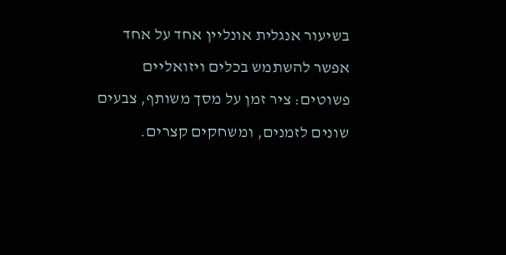בשיעור אנגלית אונליין אחד על אחד אפשר להשתמש בכלים ויזואליים פשוטים: ציר זמן על מסך משותף, צבעים שונים לזמנים, ומשחקים קצרים.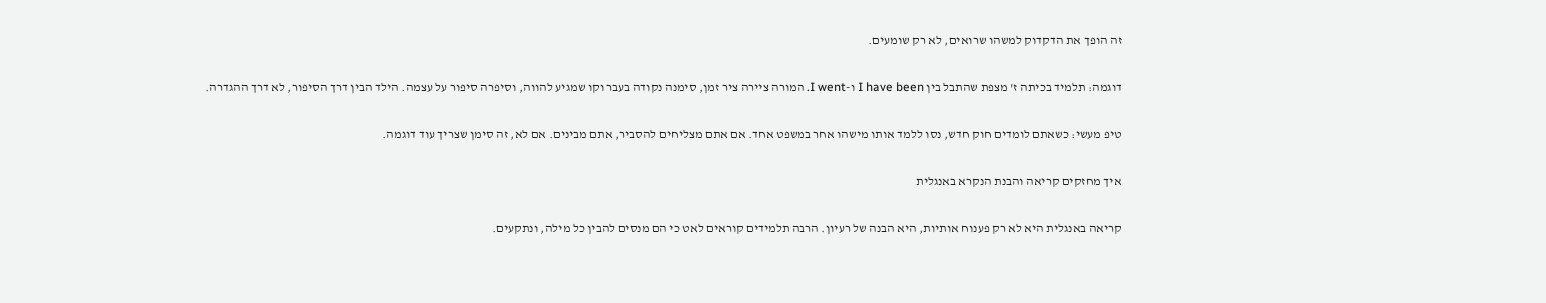זה הופך את הדקדוק למשהו שרואים, לא רק שומעים.

דוגמה: תלמיד בכיתה ז' מצפת שהתבל בין I have been ו-I went. המורה ציירה ציר זמן, סימנה נקודה בעבר וקו שמגיע להווה, וסיפרה סיפור על עצמה. הילד הבין דרך הסיפור, לא דרך ההגדרה.

טיפ מעשי: כשאתם לומדים חוק חדש, נסו ללמד אותו מישהו אחר במשפט אחד. אם אתם מצליחים להסביר, אתם מבינים. אם לא, זה סימן שצריך עוד דוגמה.

איך מחזקים קריאה והבנת הנקרא באנגלית

קריאה באנגלית היא לא רק פענוח אותיות, היא הבנה של רעיון. הרבה תלמידים קוראים לאט כי הם מנסים להבין כל מילה, ונתקעים.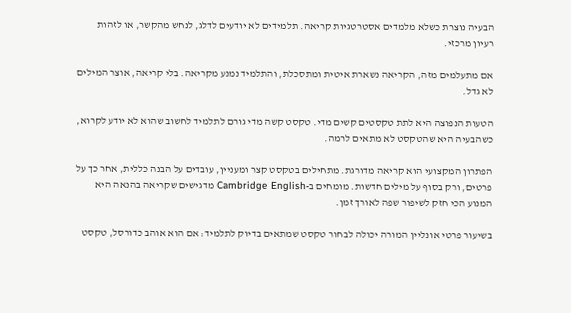הבעיה נוצרת כשלא מלמדים אסטרטגיות קריאה. תלמידים לא יודעים לדלג, לנחש מהקשר, או לזהות רעיון מרכזי.

אם מתעלמים מזה, הקריאה נשארת איטית ומתסכלת, והתלמיד נמנע מקריאה. בלי קריאה, אוצר המילים לא גדל.

הטעות הנפוצה היא לתת טקסטים קשים מדי. טקסט קשה מדי גורם לתלמיד לחשוב שהוא לא יודע לקרוא, כשהבעיה היא שהטקסט לא מתאים לרמה.

הפתרון המקצועי הוא קריאה מדורגת. מתחילים בטקסט קצר ומעניין, עובדים על הבנה כללית, אחר כך על פרטים, ורק בסוף על מילים חדשות. מומחים ב-Cambridge English מדגישים שקריאה בהנאה היא המנוע הכי חזק לשיפור שפה לאורך זמן.

בשיעור פרטי אונליין המורה יכולה לבחור טקסט שמתאים בדיוק לתלמיד: אם הוא אוהב כדורסל, טקסט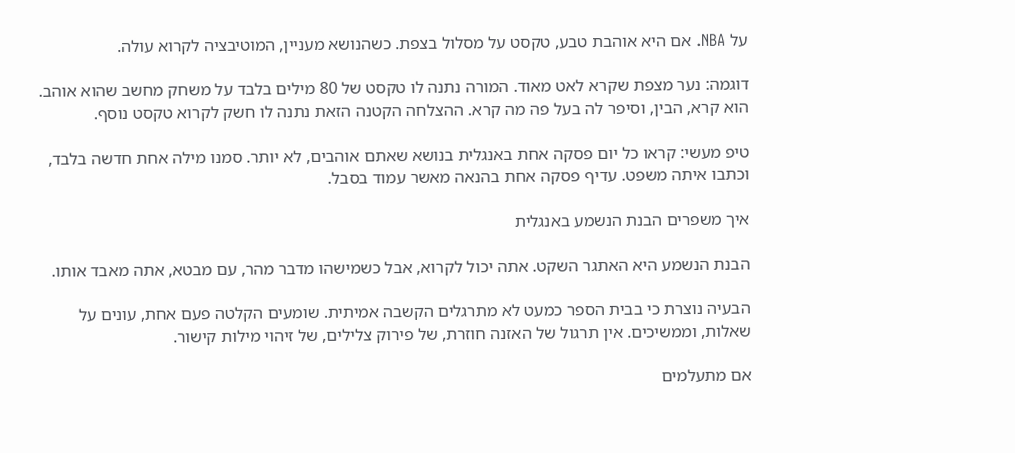על NBA. אם היא אוהבת טבע, טקסט על מסלול בצפת. כשהנושא מעניין, המוטיבציה לקרוא עולה.

דוגמה: נער מצפת שקרא לאט מאוד. המורה נתנה לו טקסט של 80 מילים בלבד על משחק מחשב שהוא אוהב. הוא קרא, הבין, וסיפר לה בעל פה מה קרא. ההצלחה הקטנה הזאת נתנה לו חשק לקרוא טקסט נוסף.

טיפ מעשי: קראו כל יום פסקה אחת באנגלית בנושא שאתם אוהבים, לא יותר. סמנו מילה אחת חדשה בלבד, וכתבו איתה משפט. עדיף פסקה אחת בהנאה מאשר עמוד בסבל.

איך משפרים הבנת הנשמע באנגלית

הבנת הנשמע היא האתגר השקט. אתה יכול לקרוא, אבל כשמישהו מדבר מהר, עם מבטא, אתה מאבד אותו.

הבעיה נוצרת כי בבית הספר כמעט לא מתרגלים הקשבה אמיתית. שומעים הקלטה פעם אחת, עונים על שאלות, וממשיכים. אין תרגול של האזנה חוזרת, של פירוק צלילים, של זיהוי מילות קישור.

אם מתעלמים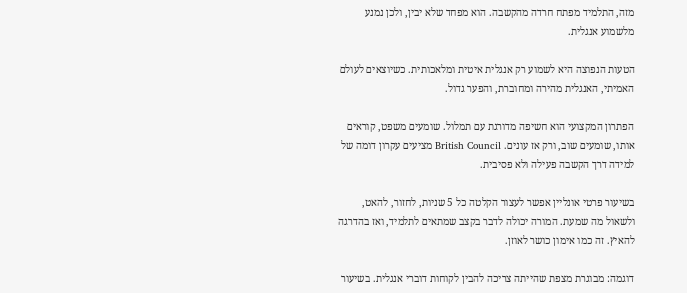מזה, התלמיד מפתח חרדה מהקשבה. הוא מפחד שלא יבין, ולכן נמנע מלשמוע אנגלית.

הטעות הנפוצה היא לשמוע רק אנגלית איטית ומלאכותית. כשיוצאים לעולם האמיתי, האנגלית מהירה ומחוברת, והפער גדול.

הפתרון המקצועי הוא חשיפה מדורגת עם תמלול. שומעים משפט, קוראים אותו, שומעים שוב, ורק אז עונים. British Council מציעים עקרון דומה של למידה דרך הקשבה פעילה ולא פסיבית.

בשיעור פרטי אונליין אפשר לעצור הקלטה כל 5 שניות, לחזור, להאט, ולשאול מה שמעת. המורה יכולה לדבר בקצב שמתאים לתלמיד, ואז בהדרגה להאיץ. זה כמו אימון כושר לאוזן.

דוגמה: מבוגרת מצפת שהייתה צריכה להבין לקוחות דוברי אנגלית. בשיעור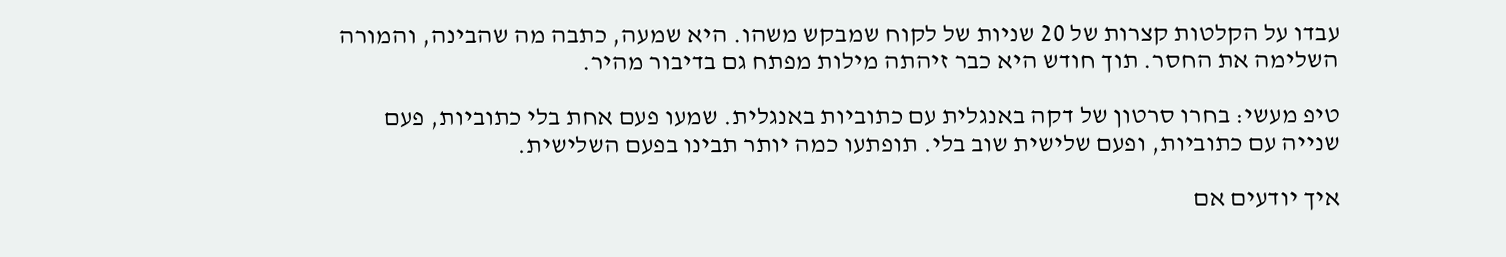עבדו על הקלטות קצרות של 20 שניות של לקוח שמבקש משהו. היא שמעה, כתבה מה שהבינה, והמורה השלימה את החסר. תוך חודש היא כבר זיהתה מילות מפתח גם בדיבור מהיר.

טיפ מעשי: בחרו סרטון של דקה באנגלית עם כתוביות באנגלית. שמעו פעם אחת בלי כתוביות, פעם שנייה עם כתוביות, ופעם שלישית שוב בלי. תופתעו כמה יותר תבינו בפעם השלישית.

איך יודעים אם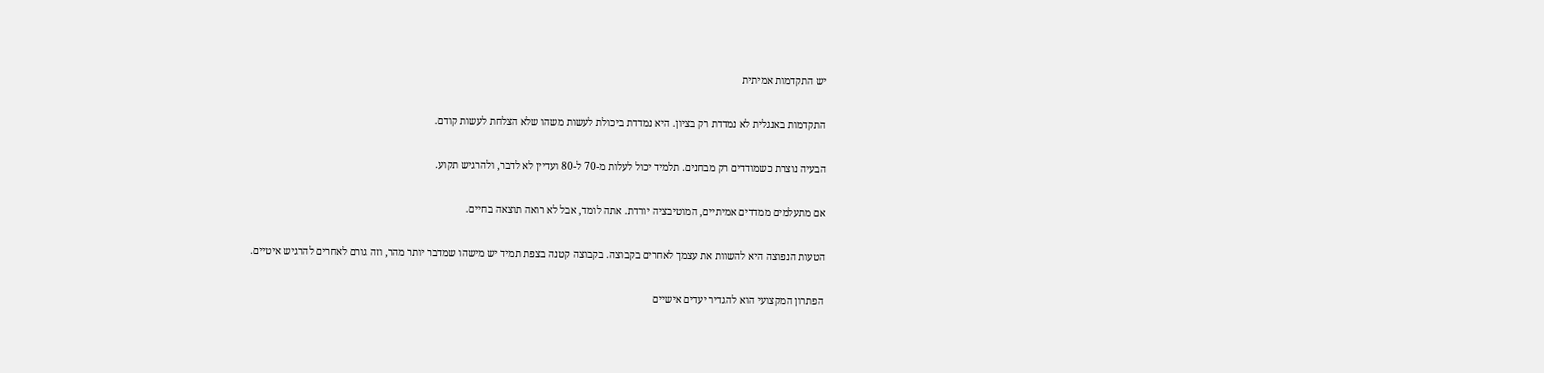יש התקדמות אמיתית

התקדמות באנגלית לא נמדדת רק בציון. היא נמדדת ביכולת לעשות משהו שלא הצלחת לעשות קודם.

הבעיה נוצרת כשמודדים רק מבחנים. תלמיד יכול לעלות מ-70 ל-80 ועדיין לא לדבר, ולהרגיש תקוע.

אם מתעלמים ממדדים אמיתיים, המוטיבציה יורדת. אתה לומד, אבל לא רואה תוצאה בחיים.

הטעות הנפוצה היא להשוות את עצמך לאחרים בקבוצה. בקבוצה קטנה בצפת תמיד יש מישהו שמדבר יותר מהר, וזה גורם לאחרים להרגיש איטיים.

הפתרון המקצועי הוא להגדיר יעדים אישיים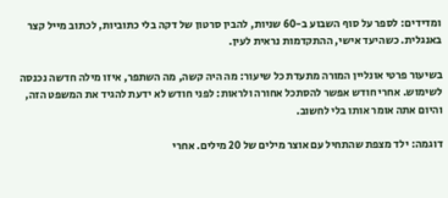ומדידים: לספר על סוף השבוע ב-60 שניות, להבין סרטון של דקה בלי כתוביות, לכתוב מייל קצר באנגלית. כשהיעד אישי, ההתקדמות נראית לעין.

בשיעור פרטי אונליין המורה מתעדת כל שיעור: מה היה קשה, מה השתפר, איזו מילה חדשה נכנסה לשימוש. אחרי חודש אפשר להסתכל אחורה ולראות: לפני חודש לא ידעת להגיד את המשפט הזה, והיום אתה אומר אותו בלי לחשוב.

דוגמה: ילד מצפת שהתחיל עם אוצר מילים של 20 מילים. אחרי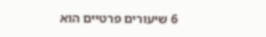6 שיעורים פרטיים הוא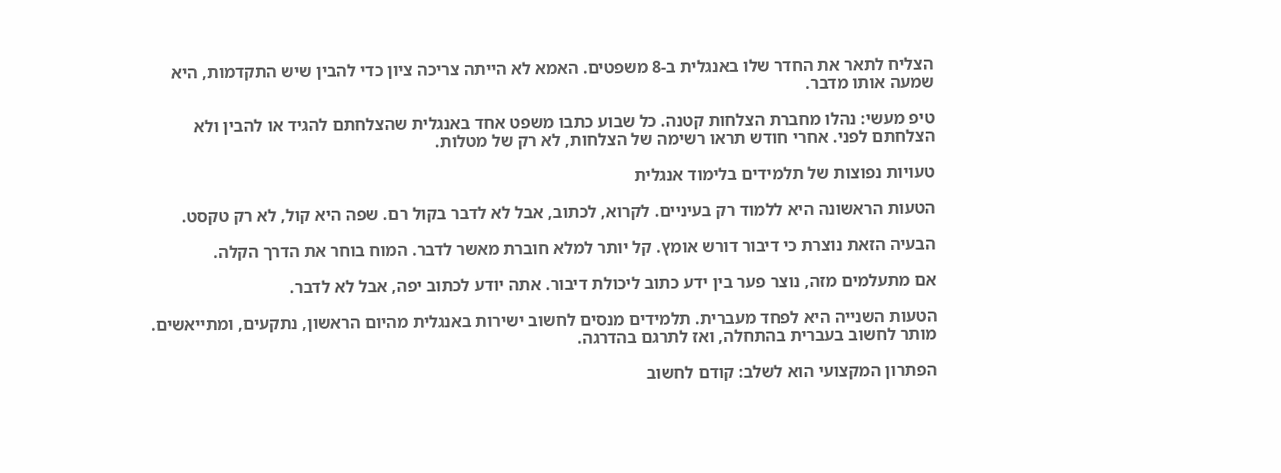הצליח לתאר את החדר שלו באנגלית ב-8 משפטים. האמא לא הייתה צריכה ציון כדי להבין שיש התקדמות, היא שמעה אותו מדבר.

טיפ מעשי: נהלו מחברת הצלחות קטנה. כל שבוע כתבו משפט אחד באנגלית שהצלחתם להגיד או להבין ולא הצלחתם לפני. אחרי חודש תראו רשימה של הצלחות, לא רק של מטלות.

טעויות נפוצות של תלמידים בלימוד אנגלית

הטעות הראשונה היא ללמוד רק בעיניים. לקרוא, לכתוב, אבל לא לדבר בקול רם. שפה היא קול, לא רק טקסט.

הבעיה הזאת נוצרת כי דיבור דורש אומץ. קל יותר למלא חוברת מאשר לדבר. המוח בוחר את הדרך הקלה.

אם מתעלמים מזה, נוצר פער בין ידע כתוב ליכולת דיבור. אתה יודע לכתוב יפה, אבל לא לדבר.

הטעות השנייה היא לפחד מעברית. תלמידים מנסים לחשוב ישירות באנגלית מהיום הראשון, נתקעים, ומתייאשים. מותר לחשוב בעברית בהתחלה, ואז לתרגם בהדרגה.

הפתרון המקצועי הוא לשלב: קודם לחשוב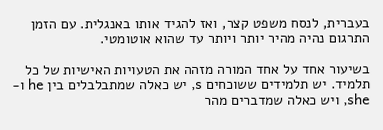בעברית, לנסח משפט קצר, ואז להגיד אותו באנגלית. עם הזמן התרגום נהיה מהיר יותר ויותר עד שהוא אוטומטי.

בשיעור אחד על אחד המורה מזהה את הטעויות האישיות של כל תלמיד. יש תלמידים ששוכחים s, יש כאלה שמתבלבלים בין he ו-she, ויש כאלה שמדברים מהר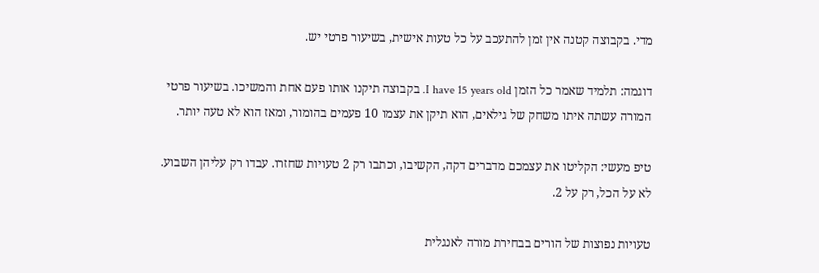מדי. בקבוצה קטנה אין זמן להתעכב על כל טעות אישית, בשיעור פרטי יש.

דוגמה: תלמיד שאמר כל הזמן I have 15 years old. בקבוצה תיקנו אותו פעם אחת והמשיכו. בשיעור פרטי המורה עשתה איתו משחק של גילאים, הוא תיקן את עצמו 10 פעמים בהומור, ומאז הוא לא טעה יותר.

טיפ מעשי: הקליטו את עצמכם מדברים דקה, הקשיבו, וכתבו רק 2 טעויות שחזרו. עבדו רק עליהן השבוע. לא על הכל, רק על 2.

טעויות נפוצות של הורים בבחירת מורה לאנגלית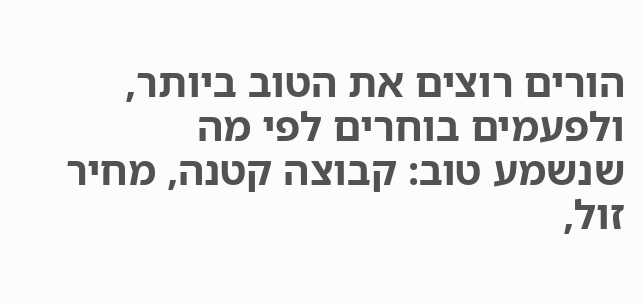הורים רוצים את הטוב ביותר, ולפעמים בוחרים לפי מה שנשמע טוב: קבוצה קטנה, מחיר זול,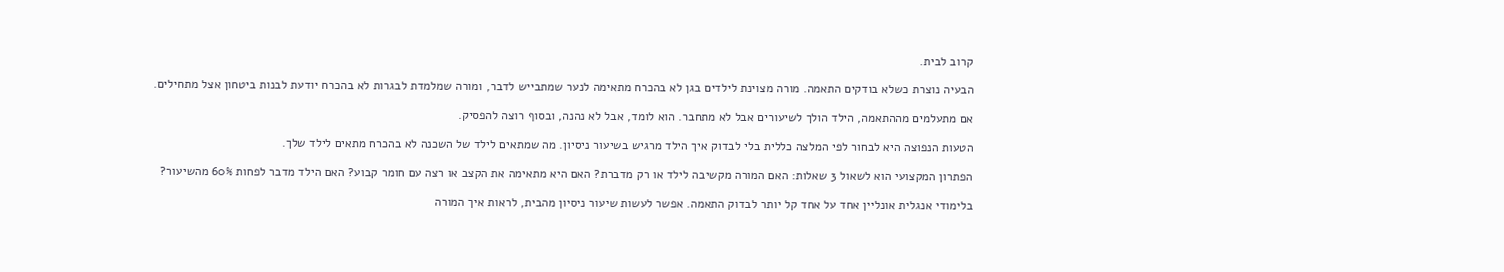קרוב לבית.

הבעיה נוצרת כשלא בודקים התאמה. מורה מצוינת לילדים בגן לא בהכרח מתאימה לנער שמתבייש לדבר, ומורה שמלמדת לבגרות לא בהכרח יודעת לבנות ביטחון אצל מתחילים.

אם מתעלמים מההתאמה, הילד הולך לשיעורים אבל לא מתחבר. הוא לומד, אבל לא נהנה, ובסוף רוצה להפסיק.

הטעות הנפוצה היא לבחור לפי המלצה כללית בלי לבדוק איך הילד מרגיש בשיעור ניסיון. מה שמתאים לילד של השכנה לא בהכרח מתאים לילד שלך.

הפתרון המקצועי הוא לשאול 3 שאלות: האם המורה מקשיבה לילד או רק מדברת? האם היא מתאימה את הקצב או רצה עם חומר קבוע? האם הילד מדבר לפחות 60% מהשיעור?

בלימודי אנגלית אונליין אחד על אחד קל יותר לבדוק התאמה. אפשר לעשות שיעור ניסיון מהבית, לראות איך המורה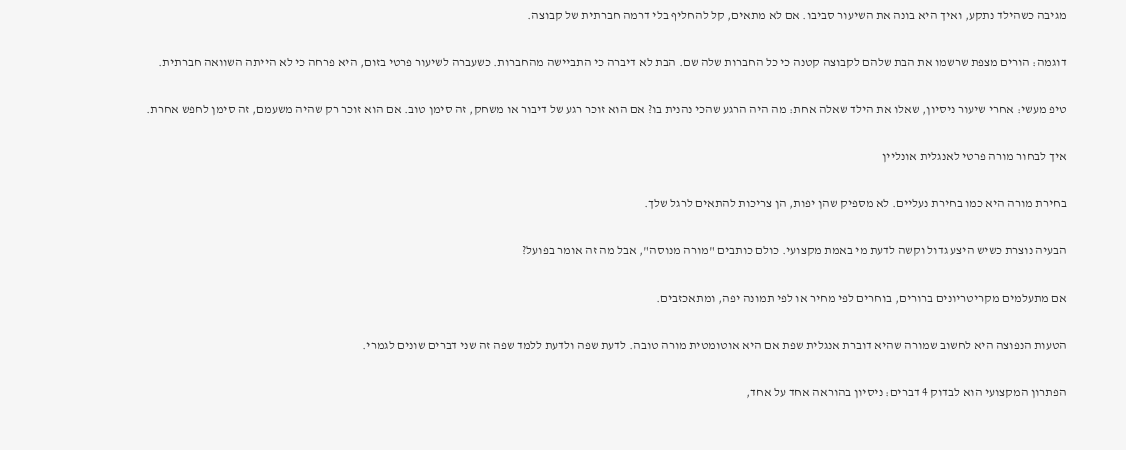מגיבה כשהילד נתקע, ואיך היא בונה את השיעור סביבו. אם לא מתאים, קל להחליף בלי דרמה חברתית של קבוצה.

דוגמה: הורים מצפת שרשמו את הבת שלהם לקבוצה קטנה כי כל החברות שלה שם. הבת לא דיברה כי התביישה מהחברות. כשעברה לשיעור פרטי בזום, היא פרחה כי לא הייתה השוואה חברתית.

טיפ מעשי: אחרי שיעור ניסיון, שאלו את הילד שאלה אחת: מה היה הרגע שהכי נהנית בו? אם הוא זוכר רגע של דיבור או משחק, זה סימן טוב. אם הוא זוכר רק שהיה משעמם, זה סימן לחפש אחרת.

איך לבחור מורה פרטי לאנגלית אונליין

בחירת מורה היא כמו בחירת נעליים. לא מספיק שהן יפות, הן צריכות להתאים לרגל שלך.

הבעיה נוצרת כשיש היצע גדול וקשה לדעת מי באמת מקצועי. כולם כותבים "מורה מנוסה", אבל מה זה אומר בפועל?

אם מתעלמים מקריטריונים ברורים, בוחרים לפי מחיר או לפי תמונה יפה, ומתאכזבים.

הטעות הנפוצה היא לחשוב שמורה שהיא דוברת אנגלית שפת אם היא אוטומטית מורה טובה. לדעת שפה ולדעת ללמד שפה זה שני דברים שונים לגמרי.

הפתרון המקצועי הוא לבדוק 4 דברים: ניסיון בהוראה אחד על אחד,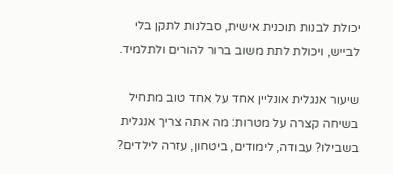יכולת לבנות תוכנית אישית, סבלנות לתקן בלי לבייש, ויכולת לתת משוב ברור להורים ולתלמיד.

שיעור אנגלית אונליין אחד על אחד טוב מתחיל בשיחה קצרה על מטרות: מה אתה צריך אנגלית בשבילו? עבודה, לימודים, ביטחון, עזרה לילדים?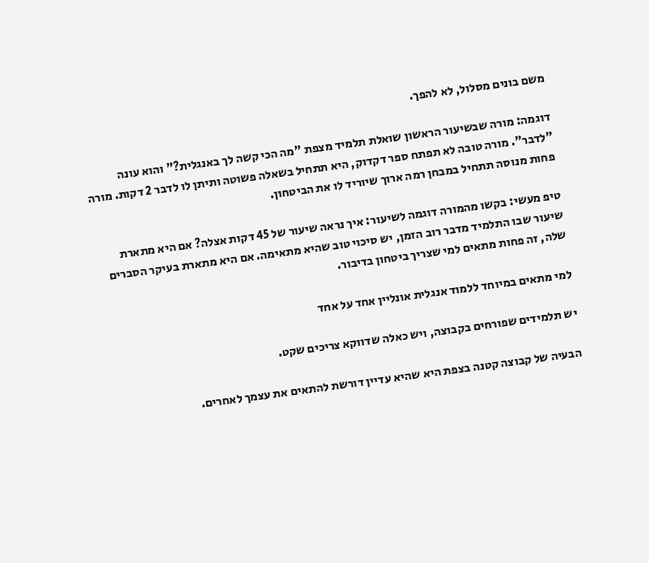משם בונים מסלול, לא להפך.

דוגמה: מורה שבשיעור הראשון שואלת תלמיד מצפת "מה הכי קשה לך באנגלית?" והוא עונה "לדבר". מורה טובה לא תפתח ספר דקדוק, היא תתחיל בשאלה פשוטה ותיתן לו לדבר 2 דקות. מורה פחות מנוסה תתחיל במבחן רמה ארוך שיוריד לו את הביטחון.

טיפ מעשי: בקשו מהמורה דוגמה לשיעור: איך נראה שיעור של 45 דקות אצלה? אם היא מתארת שיעור שבו התלמיד מדבר רוב הזמן, יש סיכוי טוב שהיא מתאימה. אם היא מתארת בעיקר הסברים שלה, זה פחות מתאים למי שצריך ביטחון בדיבור.

למי מתאים במיוחד ללמוד אנגלית אונליין אחד על אחד

יש תלמידים שפורחים בקבוצה, ויש כאלה שדווקא צריכים שקט.

הבעיה של קבוצה קטנה בצפת היא שהיא עדיין דורשת להתאים את עצמך לאחרים.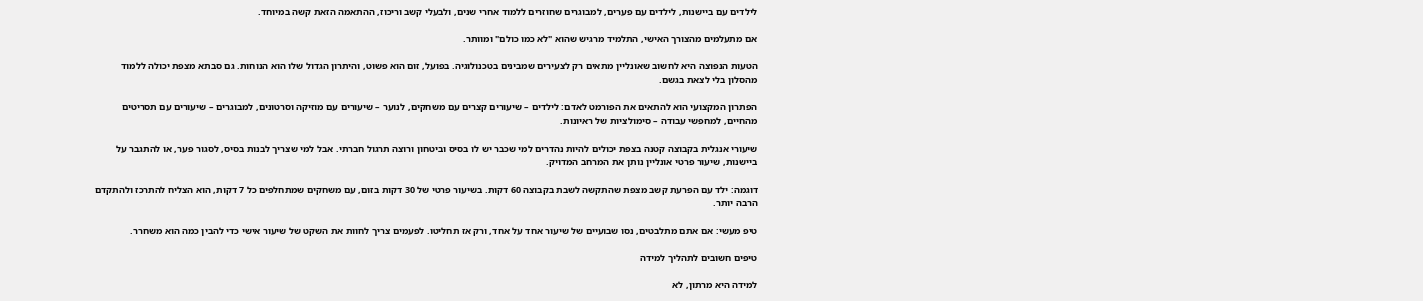לילדים עם ביישנות, לילדים עם פערים, למבוגרים שחוזרים ללמוד אחרי שנים, ולבעלי קשב וריכוז, ההתאמה הזאת קשה במיוחד.

אם מתעלמים מהצורך האישי, התלמיד מרגיש שהוא "לא כמו כולם" ומוותר.

הטעות הנפוצה היא לחשוב שאונליין מתאים רק לצעירים שמבינים בטכנולוגיה. בפועל, זום הוא פשוט, והיתרון הגדול שלו הוא הנוחות. גם סבתא מצפת יכולה ללמוד מהסלון בלי לצאת בגשם.

הפתרון המקצועי הוא להתאים את הפורמט לאדם: לילדים – שיעורים קצרים עם משחקים, לנוער – שיעורים עם מוזיקה וסרטונים, למבוגרים – שיעורים עם תסריטים מהחיים, למחפשי עבודה – סימולציות של ראיונות.

שיעורי אנגלית בקבוצה קטנה בצפת יכולים להיות נהדרים למי שכבר יש לו בסיס וביטחון ורוצה תרגול חברתי. אבל למי שצריך לבנות בסיס, לסגור פער, או להתגבר על ביישנות, שיעור פרטי אונליין נותן את המרחב המדויק.

דוגמה: ילד עם הפרעת קשב מצפת שהתקשה לשבת בקבוצה 60 דקות. בשיעור פרטי של 30 דקות בזום, עם משחקים שמתחלפים כל 7 דקות, הוא הצליח להתרכז ולהתקדם הרבה יותר.

טיפ מעשי: אם אתם מתלבטים, נסו שבועיים של שיעור אחד על אחד, ורק אז תחליטו. לפעמים צריך לחוות את השקט של שיעור אישי כדי להבין כמה הוא משחרר.

טיפים חשובים לתהליך למידה

למידה היא מרתון, לא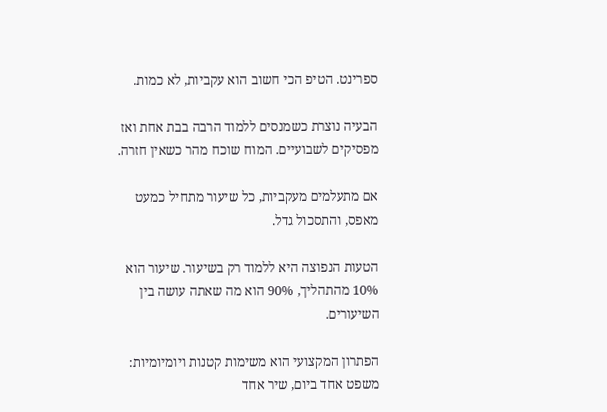ספרינט. הטיפ הכי חשוב הוא עקביות, לא כמות.

הבעיה נוצרת כשמנסים ללמוד הרבה בבת אחת ואז מפסיקים לשבועיים. המוח שוכח מהר כשאין חזרה.

אם מתעלמים מעקביות, כל שיעור מתחיל כמעט מאפס, והתסכול גדל.

הטעות הנפוצה היא ללמוד רק בשיעור. שיעור הוא 10% מהתהליך, 90% הוא מה שאתה עושה בין השיעורים.

הפתרון המקצועי הוא משימות קטנות ויומיומיות: משפט אחד ביום, שיר אחד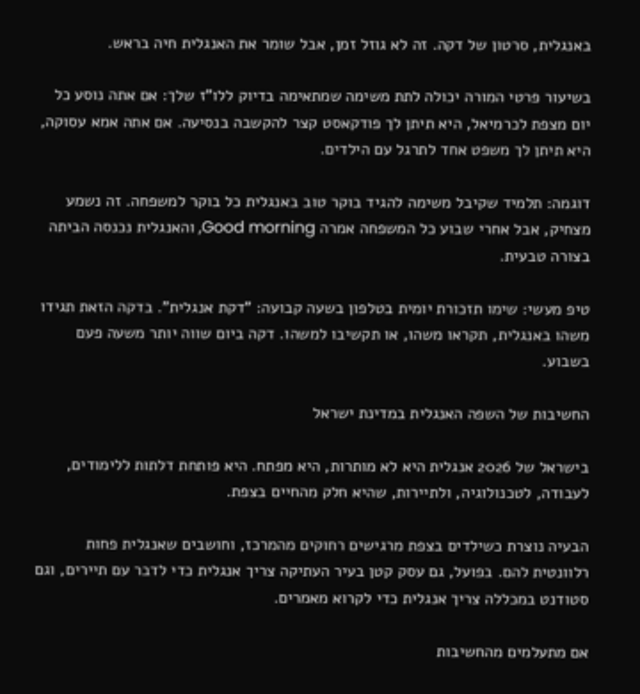באנגלית, סרטון של דקה. זה לא גוזל זמן, אבל שומר את האנגלית חיה בראש.

בשיעור פרטי המורה יכולה לתת משימה שמתאימה בדיוק ללו"ז שלך: אם אתה נוסע כל יום מצפת לכרמיאל, היא תיתן לך פודקאסט קצר להקשבה בנסיעה. אם אתה אמא עסוקה, היא תיתן לך משפט אחד לתרגל עם הילדים.

דוגמה: תלמיד שקיבל משימה להגיד בוקר טוב באנגלית כל בוקר למשפחה. זה נשמע מצחיק, אבל אחרי שבוע כל המשפחה אמרה Good morning, והאנגלית נכנסה הביתה בצורה טבעית.

טיפ מעשי: שימו תזכורת יומית בטלפון בשעה קבועה: "דקת אנגלית". בדקה הזאת תגידו משהו באנגלית, תקראו משהו, או תקשיבו למשהו. דקה ביום שווה יותר משעה פעם בשבוע.

החשיבות של השפה האנגלית במדינת ישראל

בישראל של 2026 אנגלית היא לא מותרות, היא מפתח. היא פותחת דלתות ללימודים, לעבודה, לטכנולוגיה, ולתיירות, שהיא חלק מהחיים בצפת.

הבעיה נוצרת כשילדים בצפת מרגישים רחוקים מהמרכז, וחושבים שאנגלית פחות רלוונטית להם. בפועל, גם עסק קטן בעיר העתיקה צריך אנגלית כדי לדבר עם תיירים, וגם סטודנט במכללה צריך אנגלית כדי לקרוא מאמרים.

אם מתעלמים מהחשיבות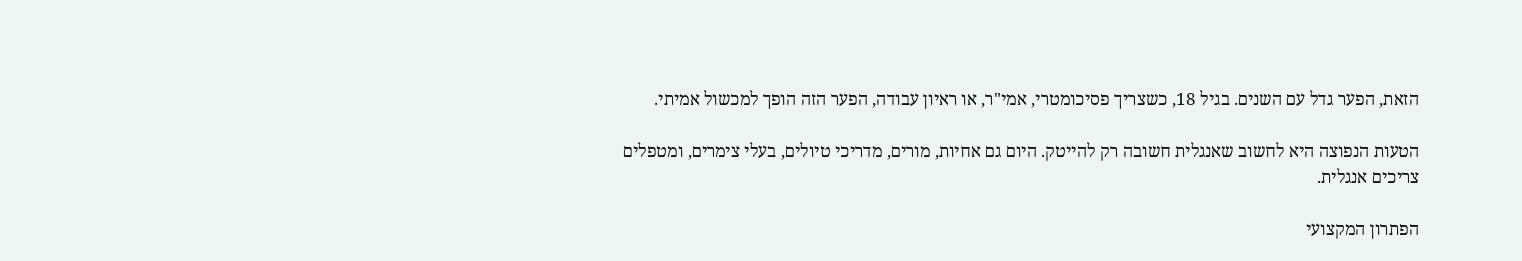הזאת, הפער גדל עם השנים. בגיל 18, כשצריך פסיכומטרי, אמי"ר, או ראיון עבודה, הפער הזה הופך למכשול אמיתי.

הטעות הנפוצה היא לחשוב שאנגלית חשובה רק להייטק. היום גם אחיות, מורים, מדריכי טיולים, בעלי צימרים, ומטפלים צריכים אנגלית.

הפתרון המקצועי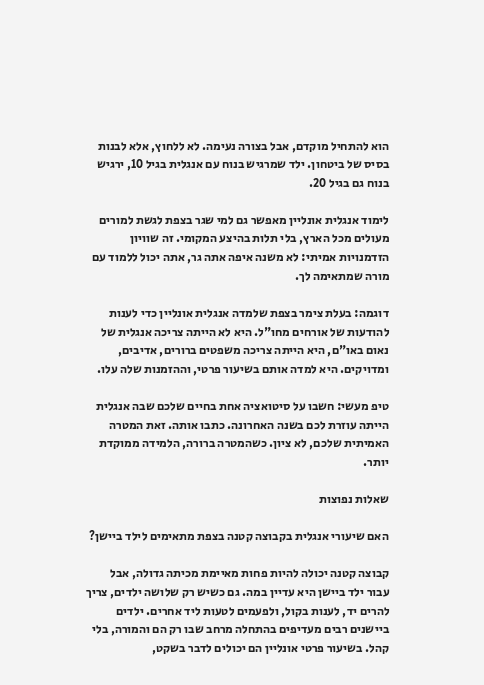הוא להתחיל מוקדם, אבל בצורה נעימה. לא ללחוץ, אלא לבנות בסיס של ביטחון. ילד שמרגיש בנוח עם אנגלית בגיל 10, ירגיש בנוח גם בגיל 20.

לימוד אנגלית אונליין מאפשר גם למי שגר בצפת לגשת למורים מעולים מכל הארץ, בלי תלות בהיצע המקומי. זה שוויון הזדמנויות אמיתי: לא משנה איפה אתה גר, אתה יכול ללמוד עם מורה שמתאימה לך.

דוגמה: בעלת צימר בצפת שלמדה אנגלית אונליין כדי לענות להודעות של אורחים מחו"ל. היא לא הייתה צריכה אנגלית של נאום באו"ם, היא הייתה צריכה משפטים ברורים, אדיבים, ומדויקים. היא למדה אותם בשיעור פרטי, וההזמנות שלה עלו.

טיפ מעשי: חשבו על סיטואציה אחת בחיים שלכם שבה אנגלית הייתה עוזרת לכם בשנה האחרונה. כתבו אותה. זאת המטרה האמיתית שלכם, לא ציון. כשהמטרה ברורה, הלמידה ממוקדת יותר.

שאלות נפוצות

האם שיעורי אנגלית בקבוצה קטנה בצפת מתאימים לילד ביישן?

קבוצה קטנה יכולה להיות פחות מאיימת מכיתה גדולה, אבל עבור ילד ביישן היא עדיין במה. גם כשיש רק שלושה ילדים, צריך להרים יד, לענות בקול, ולפעמים לטעות ליד אחרים. ילדים ביישנים רבים מעדיפים בהתחלה מרחב שבו רק הם והמורה, בלי קהל. בשיעור פרטי אונליין הם יכולים לדבר בשקט,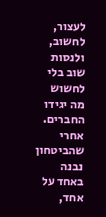לעצור, לחשוב, ולנסות שוב בלי לחשוש מה יגידו החברים. אחרי שהביטחון נבנה באחד על אחד,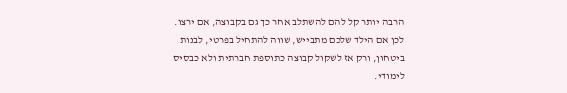הרבה יותר קל להם להשתלב אחר כך גם בקבוצה, אם ירצו. לכן אם הילד שלכם מתבייש, שווה להתחיל בפרטי, לבנות ביטחון, ורק אז לשקול קבוצה כתוספת חברתית ולא כבסיס לימודי.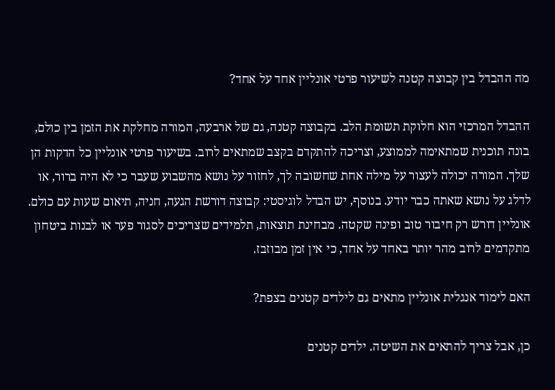מה ההבדל בין קבוצה קטנה לשיעור פרטי אונליין אחד על אחד?

ההבדל המרכזי הוא חלוקת תשומת הלב. בקבוצה קטנה, גם של ארבעה, המורה מחלקת את הזמן בין כולם, בונה תוכנית שמתאימה לממוצע, וצריכה להתקדם בקצב שמתאים לרוב. בשיעור פרטי אונליין כל הדקות הן שלך. המורה יכולה לעצור על מילה אחת שחשובה לך, לחזור על נושא מהשבוע שעבר כי לא היה ברור, או לדלג על נושא שאתה כבר יודע. בנוסף, יש הבדל לוגיסטי: קבוצה דורשת הגעה, חניה, תיאום שעות עם כולם. אונליין דורש רק חיבור טוב ופינה שקטה. מבחינת תוצאות, תלמידים שצריכים לסגור פער או לבנות ביטחון מתקדמים לרוב מהר יותר באחד על אחד, כי אין זמן מבוזבז.

האם לימוד אנגלית אונליין מתאים גם לילדים קטנים בצפת?

כן, אבל צריך להתאים את השיטה. ילדים קטנים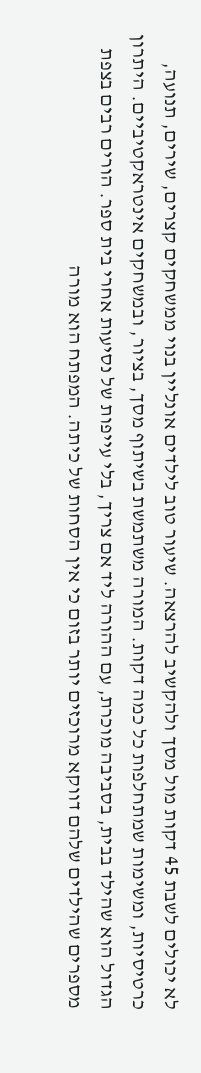לא יכולים לשבת 45 דקות מול מסך ולהקשיב להרצאה. שיעור טוב לילדים אונליין בנוי ממשחקים קצרים, שירים, תנועה, כרטיסיות, ומשימות שמתחלפות כל כמה דקות. המורה משתמשת בשיתוף מסך, בציור, ובמשחקים אינטראקטיביים. היתרון הגדול הוא שהילד בבית, בסביבה מוכרת, עם ההורה ליד אם צריך, בלי עייפות של נסיעות אחרי בית ספר. הורים רבים בצפת מספרים שהילדים שלהם דווקא מרוכזים יותר בזום כי אין הסחות של כיתה. המפתח הוא מורה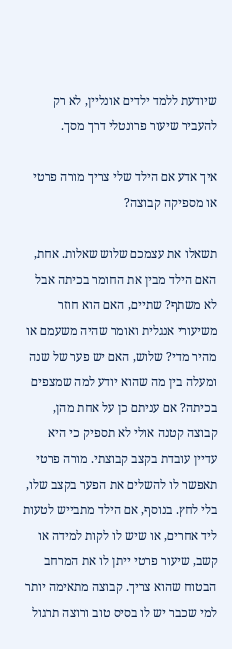שיודעת ללמד ילדים אונליין, לא רק להעביר שיעור פרונטלי דרך מסך.

איך אדע אם הילד שלי צריך מורה פרטי או מספיקה קבוצה?

תשאלו את עצמכם שלוש שאלות. אחת, האם הילד מבין את החומר בכיתה אבל לא משתף? שתיים, האם הוא חוזר משיעורי אנגלית ואומר שהיה משעמם או מהיר מדי? שלוש, האם יש פער של שנה ומעלה בין מה שהוא יודע למה שמצפים בכיתה? אם עניתם כן על אחת מהן, קבוצה קטנה אולי לא תספיק כי היא עדיין עובדת בקצב קבוצתי. מורה פרטי תאפשר לו להשלים את הפער בקצב שלו, בלי לחץ. בנוסף, אם הילד מתבייש לטעות ליד אחרים, או שיש לו לקות למידה או קשב, שיעור פרטי ייתן לו את המרחב הבטוח שהוא צריך. קבוצה מתאימה יותר למי שכבר יש לו בסיס טוב ורוצה תרגול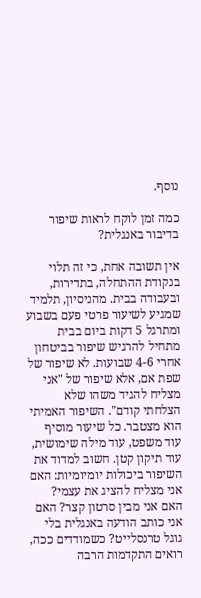נוסף.

כמה זמן לוקח לראות שיפור בדיבור באנגלית?

אין תשובה אחת, כי זה תלוי בנקודת ההתחלה, בתדירות, ובעבודה בבית. מהניסיון, תלמיד שמגיע לשיעור פרטי פעם בשבוע ומתרגל 5 דקות ביום בבית מתחיל להרגיש שיפור בביטחון אחרי 4-6 שבועות. לא שיפור של שפת אם, אלא שיפור של "אני מצליח להגיד משהו שלא הצלחתי קודם". השיפור האמיתי הוא מצטבר. כל שיעור מוסיף עוד משפט, עוד מילה שימושית, עוד תיקון קטן. חשוב למדוד את השיפור ביכולות יומיומיות: האם אני מצליח להציג את עצמי? האם אני מבין סרטון קצר? האם אני כותב הודעה באנגלית בלי גוגל טרנסלייט? כשמודדים ככה, רואים התקדמות הרבה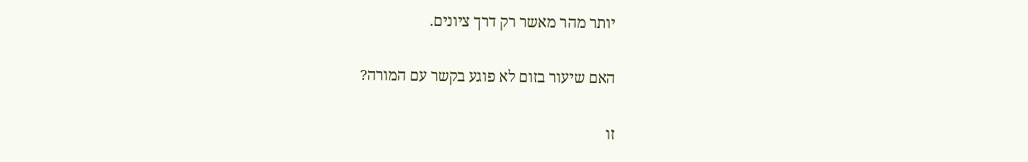יותר מהר מאשר רק דרך ציונים.

האם שיעור בזום לא פוגע בקשר עם המורה?

זו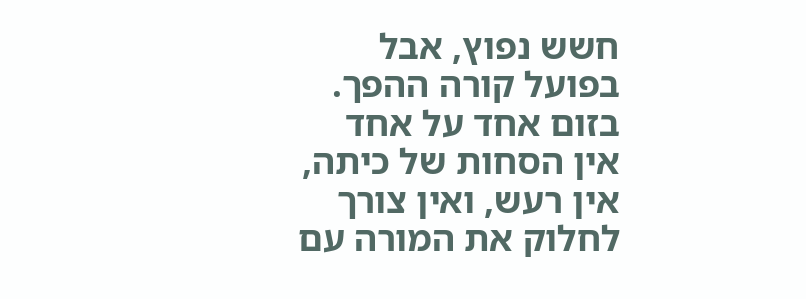חשש נפוץ, אבל בפועל קורה ההפך. בזום אחד על אחד אין הסחות של כיתה, אין רעש, ואין צורך לחלוק את המורה עם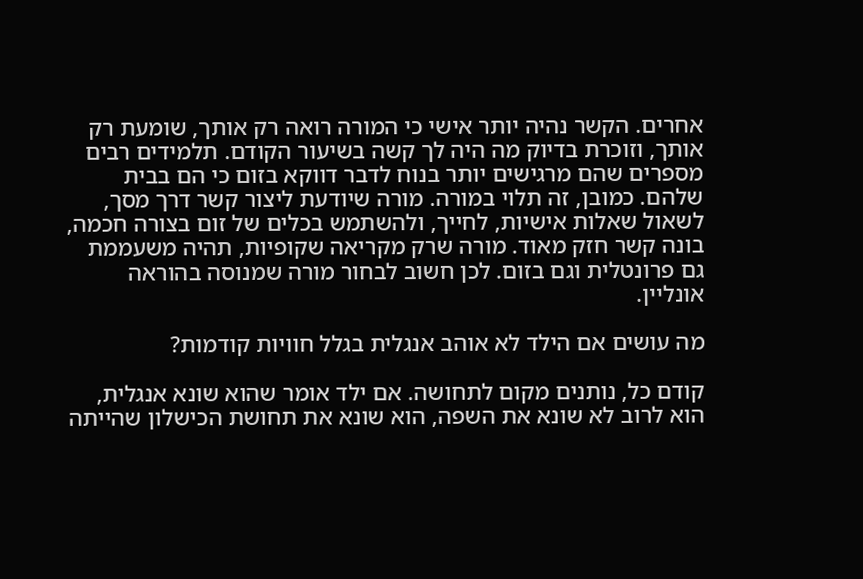אחרים. הקשר נהיה יותר אישי כי המורה רואה רק אותך, שומעת רק אותך, וזוכרת בדיוק מה היה לך קשה בשיעור הקודם. תלמידים רבים מספרים שהם מרגישים יותר בנוח לדבר דווקא בזום כי הם בבית שלהם. כמובן, זה תלוי במורה. מורה שיודעת ליצור קשר דרך מסך, לשאול שאלות אישיות, לחייך, ולהשתמש בכלים של זום בצורה חכמה, בונה קשר חזק מאוד. מורה שרק מקריאה שקופיות, תהיה משעממת גם פרונטלית וגם בזום. לכן חשוב לבחור מורה שמנוסה בהוראה אונליין.

מה עושים אם הילד לא אוהב אנגלית בגלל חוויות קודמות?

קודם כל, נותנים מקום לתחושה. אם ילד אומר שהוא שונא אנגלית, הוא לרוב לא שונא את השפה, הוא שונא את תחושת הכישלון שהייתה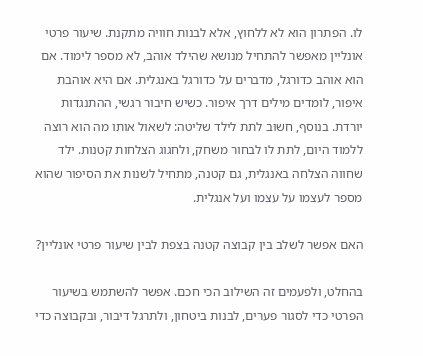לו. הפתרון הוא לא ללחוץ, אלא לבנות חוויה מתקנת. שיעור פרטי אונליין מאפשר להתחיל מנושא שהילד אוהב, לא מספר לימוד. אם הוא אוהב כדורגל, מדברים על כדורגל באנגלית. אם היא אוהבת איפור, לומדים מילים דרך איפור. כשיש חיבור רגשי, ההתנגדות יורדת. בנוסף, חשוב לתת לילד שליטה: לשאול אותו מה הוא רוצה ללמוד היום, לתת לו לבחור משחק, ולחגוג הצלחות קטנות. ילד שחווה הצלחה באנגלית, גם קטנה, מתחיל לשנות את הסיפור שהוא מספר לעצמו על עצמו ועל אנגלית.

האם אפשר לשלב בין קבוצה קטנה בצפת לבין שיעור פרטי אונליין?

בהחלט, ולפעמים זה השילוב הכי חכם. אפשר להשתמש בשיעור הפרטי כדי לסגור פערים, לבנות ביטחון, ולתרגל דיבור, ובקבוצה כדי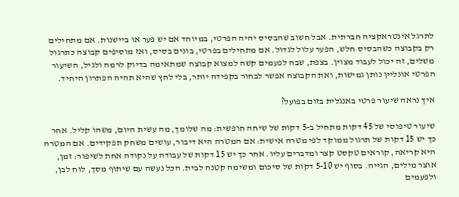לתרגל אינטראקציה חברתית. אבל חשוב שהבסיס יהיה הפרטי, במיוחד אם יש פער או ביישנות. אם מתחילים רק בקבוצה כשהבסיס חלש, הפער עלול לגדול. אם מתחילים בפרטי, בונים בסיס, ואז מוסיפים קבוצה כתרגול משלים, זה יכול לעבוד מצוין. בצפת, שבה לפעמים קשה למצוא קבוצה שמתאימה בדיוק לרמה ולגיל, השיעור הפרטי אונליין נותן גמישות, ואת הקבוצה אפשר לבחור בקפידה יותר, בלי לחץ שהיא תהיה הפתרון היחיד.

איך נראה שיעור פרטי באנגלית בזום בפועל?

שיעור טיפוסי של 45 דקות מתחיל ב-5 דקות של שיחה חופשית: מה שלומך, מה עשית היום, משהו קליל. אחר כך יש 15 דקות של תרגול ממוקד לפי מטרה אישית: אם המטרה היא דיבור, עושים משחק תפקידים. אם המטרה היא קריאה, קוראים טקסט קצר ומדברים עליו. אחר כך יש 15 דקות של עבודה על נקודה אחת לשיפור: זמן, אוצר מילים, הגייה. בסוף יש 5-10 דקות של סיכום ומשימה קטנה לבית. הכל נעשה עם שיתוף מסך, לוח לבן, ולפעמים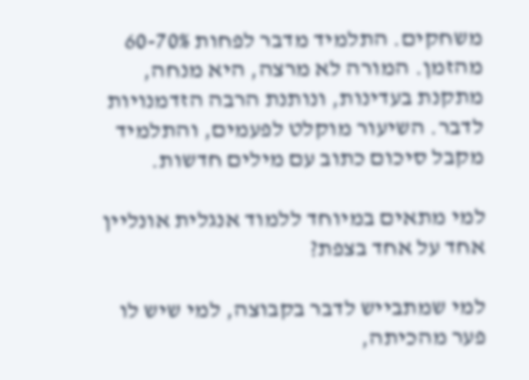משחקים. התלמיד מדבר לפחות 60-70% מהזמן. המורה לא מרצה, היא מנחה, מתקנת בעדינות, ונותנת הרבה הזדמנויות לדבר. השיעור מוקלט לפעמים, והתלמיד מקבל סיכום כתוב עם מילים חדשות.

למי מתאים במיוחד ללמוד אנגלית אונליין אחד על אחד בצפת?

למי שמתבייש לדבר בקבוצה, למי שיש לו פער מהכיתה,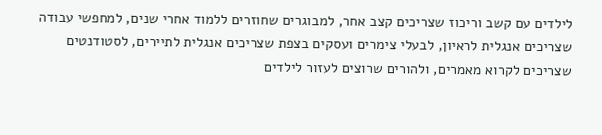לילדים עם קשב וריכוז שצריכים קצב אחר, למבוגרים שחוזרים ללמוד אחרי שנים, למחפשי עבודה שצריכים אנגלית לראיון, לבעלי צימרים ועסקים בצפת שצריכים אנגלית לתיירים, לסטודנטים שצריכים לקרוא מאמרים, ולהורים שרוצים לעזור לילדים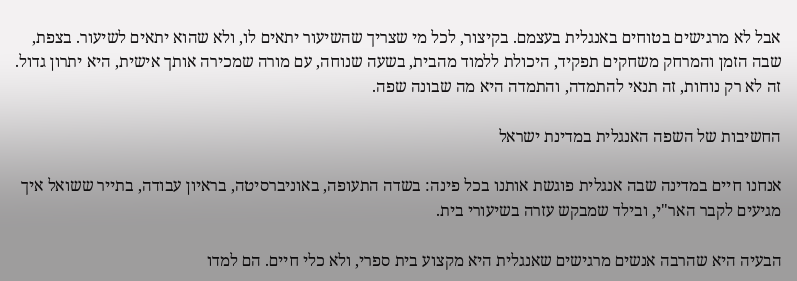אבל לא מרגישים בטוחים באנגלית בעצמם. בקיצור, לכל מי שצריך שהשיעור יתאים לו, ולא שהוא יתאים לשיעור. בצפת, שבה הזמן והמרחק משחקים תפקיד, היכולת ללמוד מהבית, בשעה שנוחה, עם מורה שמכירה אותך אישית, היא יתרון גדול. זה לא רק נוחות, זה תנאי להתמדה, והתמדה היא מה שבונה שפה.

החשיבות של השפה האנגלית במדינת ישראל

אנחנו חיים במדינה שבה אנגלית פוגשת אותנו בכל פינה: בשדה התעופה, באוניברסיטה, בראיון עבודה, בתייר ששואל איך מגיעים לקבר האר"י, ובילד שמבקש עזרה בשיעורי בית.

הבעיה היא שהרבה אנשים מרגישים שאנגלית היא מקצוע בית ספרי, ולא כלי חיים. הם למדו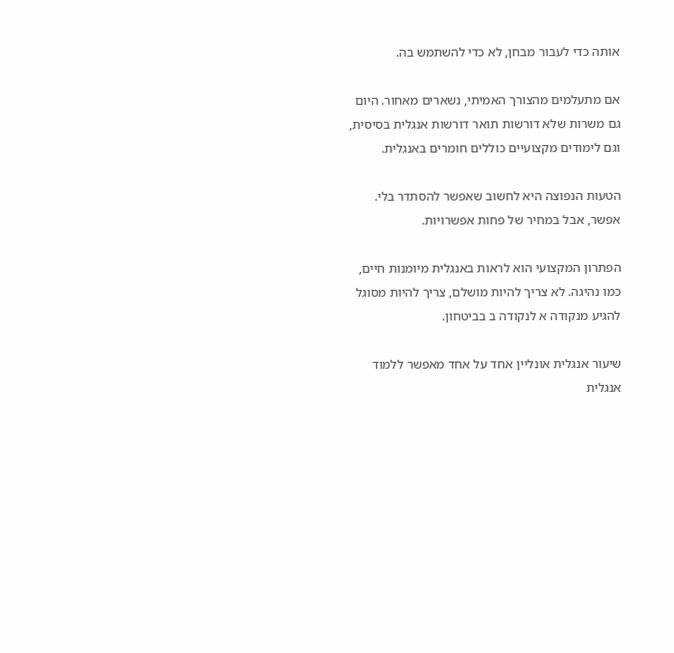אותה כדי לעבור מבחן, לא כדי להשתמש בה.

אם מתעלמים מהצורך האמיתי, נשארים מאחור. היום גם משרות שלא דורשות תואר דורשות אנגלית בסיסית, וגם לימודים מקצועיים כוללים חומרים באנגלית.

הטעות הנפוצה היא לחשוב שאפשר להסתדר בלי. אפשר, אבל במחיר של פחות אפשרויות.

הפתרון המקצועי הוא לראות באנגלית מיומנות חיים, כמו נהיגה. לא צריך להיות מושלם, צריך להיות מסוגל להגיע מנקודה א לנקודה ב בביטחון.

שיעור אנגלית אונליין אחד על אחד מאפשר ללמוד אנגלית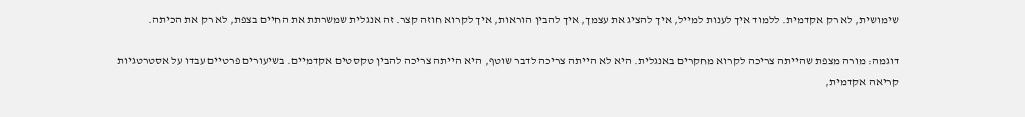שימושית, לא רק אקדמית. ללמוד איך לענות למייל, איך להציג את עצמך, איך להבין הוראות, איך לקרוא חוזה קצר. זה אנגלית שמשרתת את החיים בצפת, לא רק את הכיתה.

דוגמה: מורה מצפת שהייתה צריכה לקרוא מחקרים באנגלית. היא לא הייתה צריכה לדבר שוטף, היא הייתה צריכה להבין טקסטים אקדמיים. בשיעורים פרטיים עבדו על אסטרטגיות קריאה אקדמית,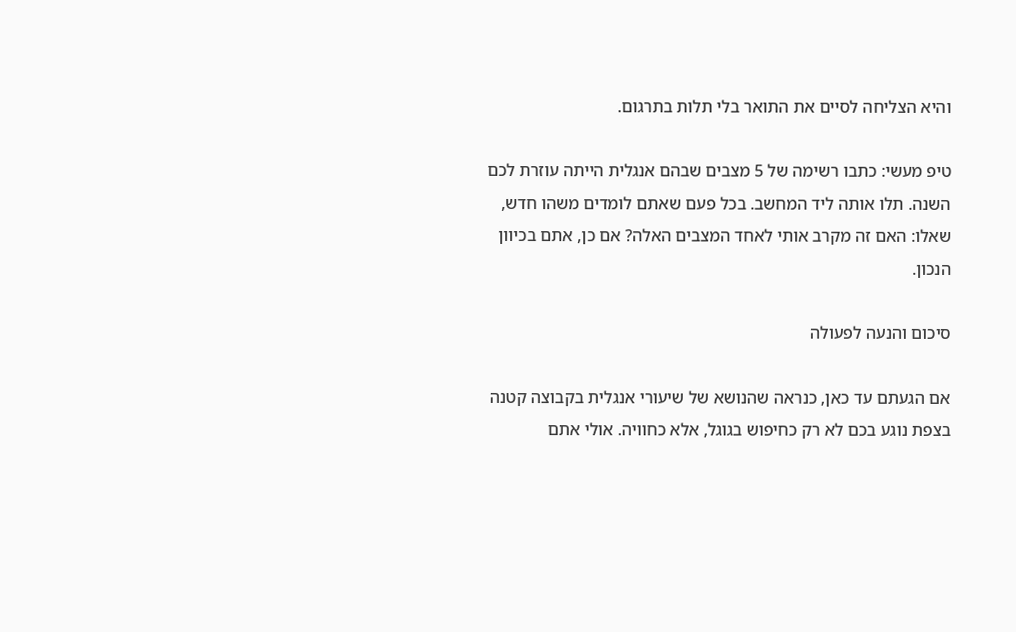והיא הצליחה לסיים את התואר בלי תלות בתרגום.

טיפ מעשי: כתבו רשימה של 5 מצבים שבהם אנגלית הייתה עוזרת לכם השנה. תלו אותה ליד המחשב. בכל פעם שאתם לומדים משהו חדש, שאלו: האם זה מקרב אותי לאחד המצבים האלה? אם כן, אתם בכיוון הנכון.

סיכום והנעה לפעולה

אם הגעתם עד כאן, כנראה שהנושא של שיעורי אנגלית בקבוצה קטנה בצפת נוגע בכם לא רק כחיפוש בגוגל, אלא כחוויה. אולי אתם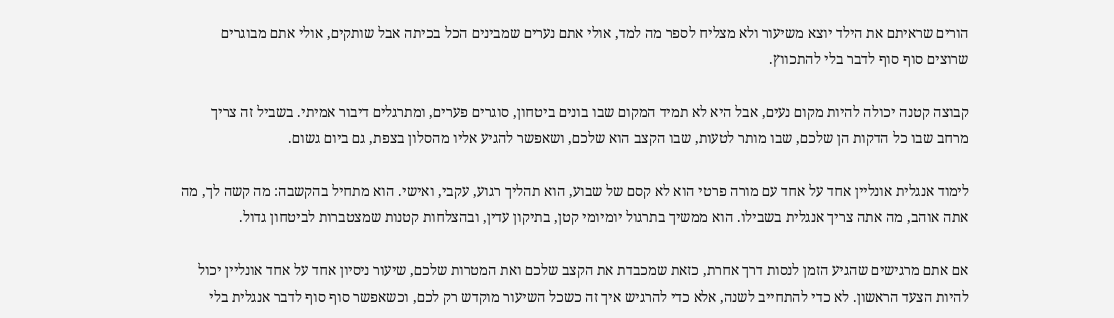הורים שראיתם את הילד יוצא משיעור ולא מצליח לספר מה למד, אולי אתם נערים שמבינים הכל בכיתה אבל שותקים, אולי אתם מבוגרים שרוצים סוף סוף לדבר בלי להתכווץ.

קבוצה קטנה יכולה להיות מקום נעים, אבל היא לא תמיד המקום שבו בונים ביטחון, סוגרים פערים, ומתרגלים דיבור אמיתי. בשביל זה צריך מרחב שבו כל הדקות הן שלכם, שבו מותר לטעות, שבו הקצב הוא שלכם, ושאפשר להגיע אליו מהסלון בצפת, גם ביום גשום.

לימוד אנגלית אונליין אחד על אחד עם מורה פרטי הוא לא קסם של שבוע, הוא תהליך רגוע, עקבי, ואישי. הוא מתחיל בהקשבה: מה קשה לך, מה אתה אוהב, מה אתה צריך אנגלית בשבילו. הוא ממשיך בתרגול יומיומי קטן, בתיקון עדין, ובהצלחות קטנות שמצטברות לביטחון גדול.

אם אתם מרגישים שהגיע הזמן לנסות דרך אחרת, כזאת שמכבדת את הקצב שלכם ואת המטרות שלכם, שיעור ניסיון אחד על אחד אונליין יכול להיות הצעד הראשון. לא כדי להתחייב לשנה, אלא כדי להרגיש איך זה כשכל השיעור מוקדש רק לכם, וכשאפשר סוף סוף לדבר אנגלית בלי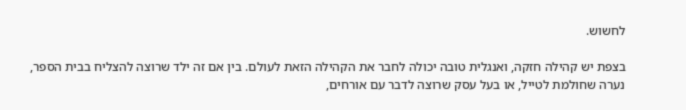לחשוש.

בצפת יש קהילה חזקה, ואנגלית טובה יכולה לחבר את הקהילה הזאת לעולם. בין אם זה ילד שרוצה להצליח בבית הספר, נערה שחולמת לטייל, או בעל עסק שרוצה לדבר עם אורחים,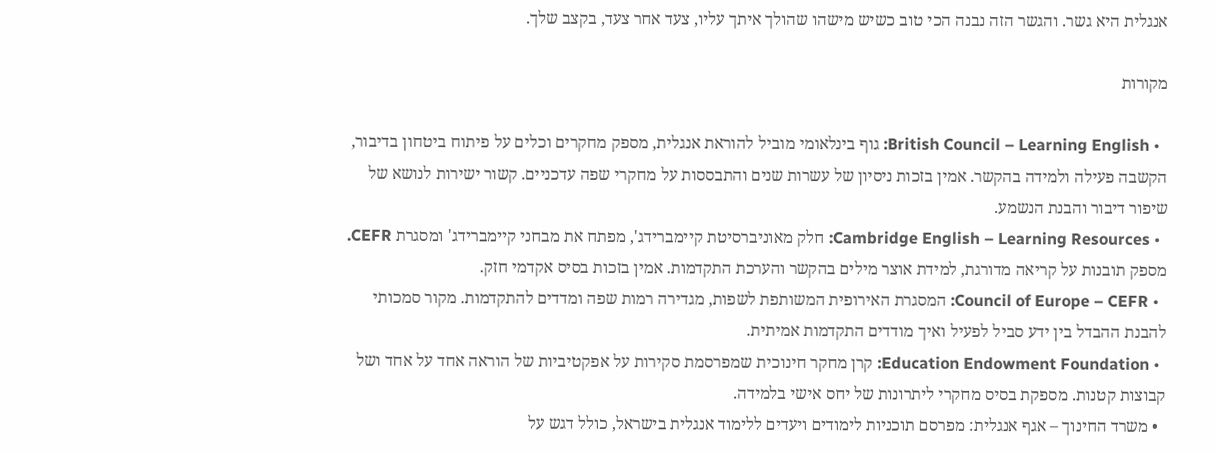אנגלית היא גשר. והגשר הזה נבנה הכי טוב כשיש מישהו שהולך איתך עליו, צעד אחר צעד, בקצב שלך.

מקורות

  • British Council – Learning English: גוף בינלאומי מוביל להוראת אנגלית, מספק מחקרים וכלים על פיתוח ביטחון בדיבור, הקשבה פעילה ולמידה בהקשר. אמין בזכות ניסיון של עשרות שנים והתבססות על מחקרי שפה עדכניים. קשור ישירות לנושא של שיפור דיבור והבנת הנשמע.
  • Cambridge English – Learning Resources: חלק מאוניברסיטת קיימברידג', מפתח את מבחני קיימברידג' ומסגרת CEFR. מספק תובנות על קריאה מדורגת, למידת אוצר מילים בהקשר והערכת התקדמות. אמין בזכות בסיס אקדמי חזק.
  • Council of Europe – CEFR: המסגרת האירופית המשותפת לשפות, מגדירה רמות שפה ומדדים להתקדמות. מקור סמכותי להבנת ההבדל בין ידע סביל לפעיל ואיך מודדים התקדמות אמיתית.
  • Education Endowment Foundation: קרן מחקר חינוכית שמפרסמת סקירות על אפקטיביות של הוראה אחד על אחד ושל קבוצות קטנות. מספקת בסיס מחקרי ליתרונות של יחס אישי בלמידה.
  • משרד החינוך – אגף אנגלית: מפרסם תוכניות לימודים ויעדים ללימוד אנגלית בישראל, כולל דגש על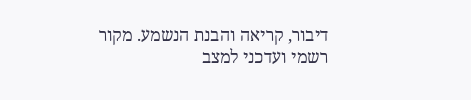דיבור, קריאה והבנת הנשמע. מקור רשמי ועדכני למצב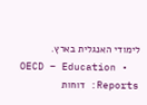לימודי האנגלית בארץ.
  • OECD – Education Reports: דוחות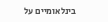בינלאומיים על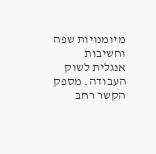מיומנויות שפה וחשיבות אנגלית לשוק העבודה. מספק הקשר רחב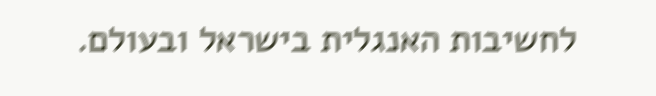לחשיבות האנגלית בישראל ובעולם.